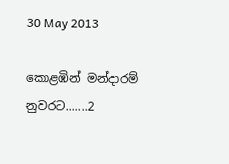30 May 2013

කොළඹින් මන්දාරම් නුවරට.......2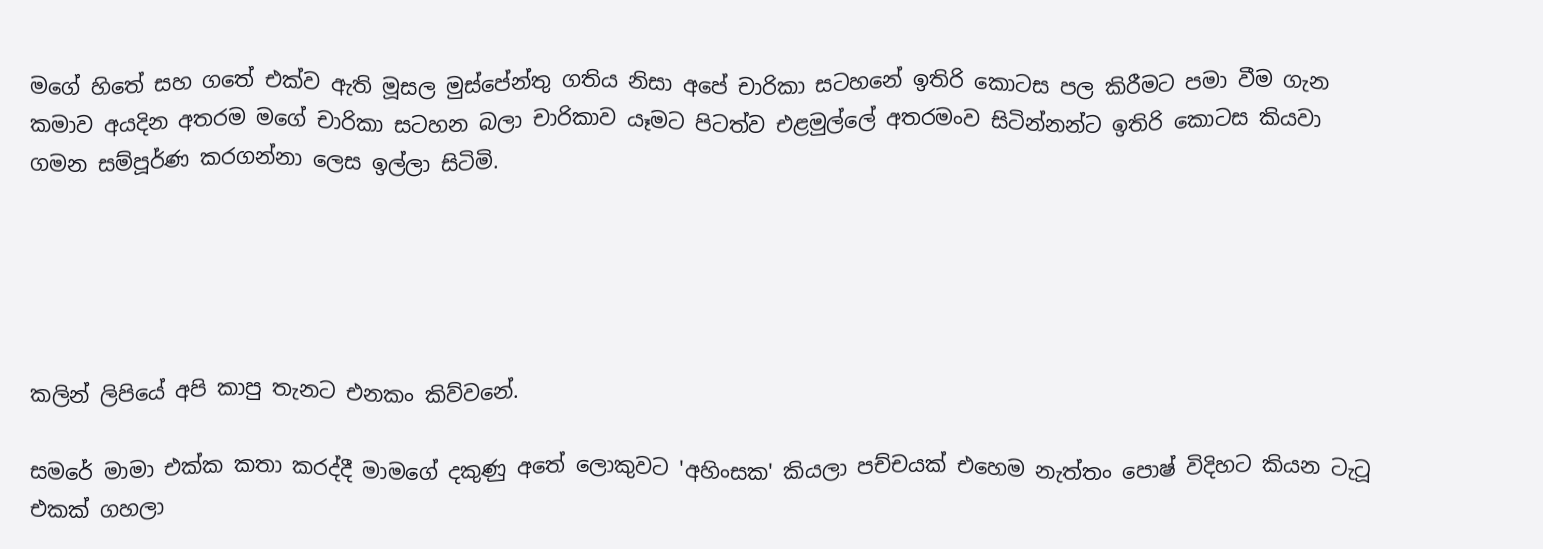මගේ හිතේ සහ ගතේ එක්ව ඇති මූසල මුස්පේන්තු ගතිය නිසා අපේ චාරිකා සටහනේ ඉතිරි කොටස පල කිරීමට පමා වීම ගැන කමාව අයදින අතරම මගේ චාරිකා සටහන බලා චාරිකාව යෑමට පිටත්ව එළමුල්ලේ අතරමංව සිටින්නන්ට ඉතිරි කොටස කියවා ගමන සම්පූර්ණ කරගන්නා ලෙස ඉල්ලා සිටිමි.





කලින් ලිපියේ අපි කාපු තැනට එනකං කිව්වනේ.

සමරේ මාමා එක්ක කතා කරද්දී මාමගේ දකුණු අතේ ලොකුවට 'අහිංසක' කියලා පච්චයක් එහෙම නැත්තං පොෂ් විදිහට කියන ටැටූ එකක් ගහලා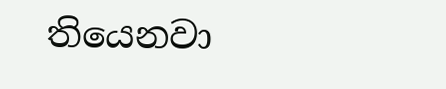තියෙනවා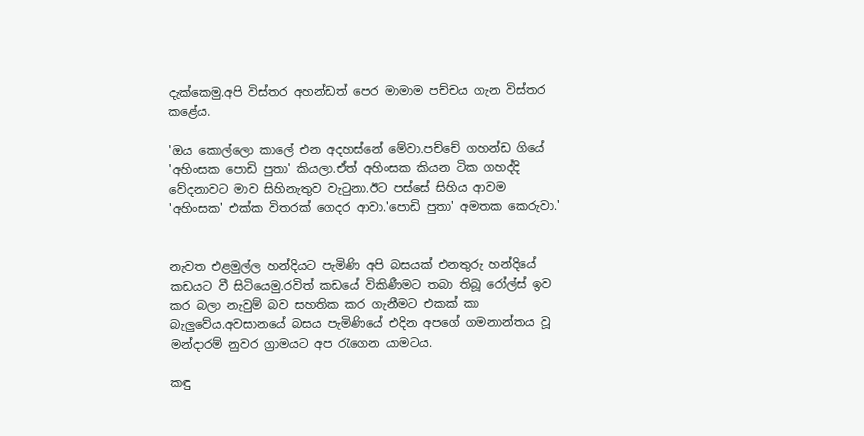දැක්කෙමු.අපි විස්තර අහන්ඩත් පෙර මාමාම පච්චය ගැන විස්තර කළේය.

'ඔය කොල්ලො කාලේ එන අදහස්නේ මේවා.පච්චේ ගහන්ඩ ගියේ 'අහිංසක පොඩි පුතා' කියලා.ඒත් අහිංසක කියන ටික ගහද්දි වේදනාවට මාව සිහිනැතුව වැටුනා.ඊට පස්සේ සිහිය ආවම 'අහිංසක' එක්ක විතරක් ගෙදර ආවා.'පොඩි පුතා' අමතක කෙරුවා.'


නැවත එළමුල්ල හන්දියට පැමිණි අපි බසයක් එනතුරු හන්දියේ කඩයට වී සිටියෙමු.රවිත් කඩයේ විකිණීමට තබා තිබූ රෝල්ස් ඉව කර බලා නැවුම් බව සහතික කර ගැනීමට එකක් කා බැලුවේය.අවසානයේ බසය පැමිණියේ එදින අපගේ ගමනාන්තය වූ මන්දාරම් නුවර ග්‍රාමයට අප රැගෙන යාමටය.

කඳු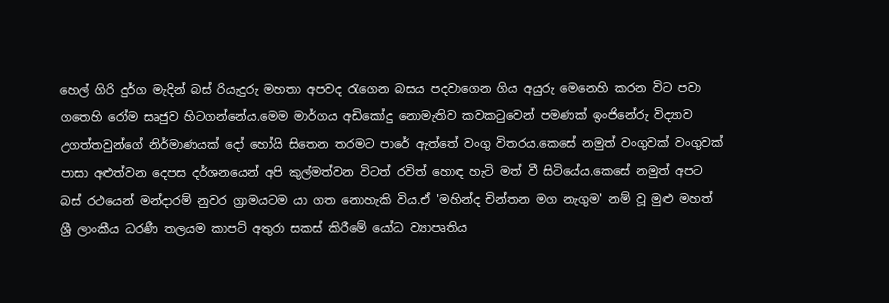හෙල් ගිරි දුර්ග මැදින් බස් රියැදුරු මහතා අපවද රැගෙන බසය පදවාගෙන ගිය අයුරු මෙනෙහි කරන විට පවා ගතෙහි රෝම සෘජුව හිටගන්නේය.මෙම මාර්ගය අඩිකෝදු නොමැතිව කවකටුවෙන් පමණක් ඉංජිනේරු විද්‍යාව උගත්තවුන්ගේ නිර්මාණයක් දෝ හෝයි සිතෙන තරමට පාරේ ඇත්තේ වංගු විතරය.කෙසේ නමුත් වංගුවක් වංගුවක් පාසා අළුත්වන දෙපස දර්ශනයෙන් අපි කුල්මත්වන විටත් රවිත් හොඳ හැටි මත් වී සිටියේය.කෙසේ නමුත් අපට බස් රථයෙන් මන්දාරම් නුවර ග්‍රාමයටම යා ගත නොහැකි විය.ඒ 'මහින්ද චින්තන මග නැගුම' නම් වූ මුළු මහත් ශ්‍රී ලාංකීය ධරණී තලයම කාපට් අතුරා සකස් කිරීමේ යෝධ ව්‍යාපෘතිය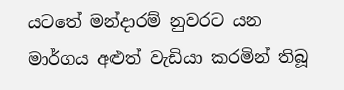යටතේ මන්දාරම් නුවරට යන මාර්ගය අළුත් වැඩියා කරමින් තිබූ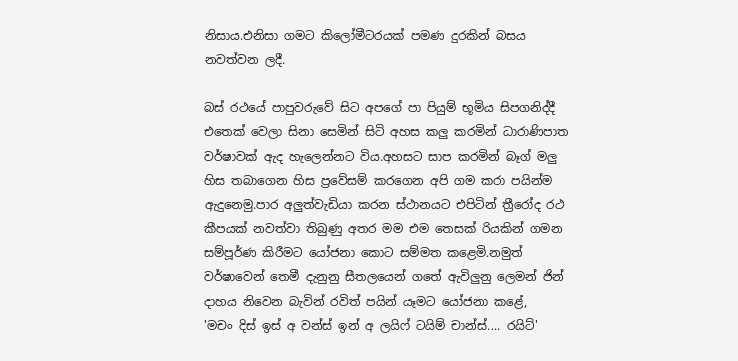නිසාය.එනිසා ගමට කිලෝමීටරයක් පමණ දුරකින් බසය නවත්වන ලදී.

බස් රථයේ පාපුවරුවේ සිට අපගේ පා පියුම් භූමිය සිපගනිද්දී එතෙක් වෙලා සිනා සෙමින් සිටි අහස කලු කරමින් ධාරාණිපාත වර්ෂාවක් ඇද හැලෙන්නට විය.අහසට සාප කරමින් බෑග් මලු හිස තබාගෙන හිස ප්‍රවේසම් කරගෙන අපි ගම කරා පයින්ම ඇදුනෙමු.පාර අලුත්වැඩියා කරන ස්ථානයට එපිටින් ත්‍රීරෝද රථ කීපයක් නවත්වා තිබුණු අතර මම එම තෙසක් රියකින් ගමන සම්පූර්ණ කිරීමට යෝජනා කොට සම්මත කළෙමි.නමුත් වර්ෂාවෙන් තෙමී දැනුනු සීතලයෙන් ගතේ ඇවිලුනු ලෙමන් ජින් දාහය නිවෙන බැවින් රවිත් පයින් යෑමට යෝජනා කළේ,
'මචං දිස් ඉස් අ වන්ස් ඉන් අ ලයිෆ් ටයිම් චාන්ස්.... රයිට්'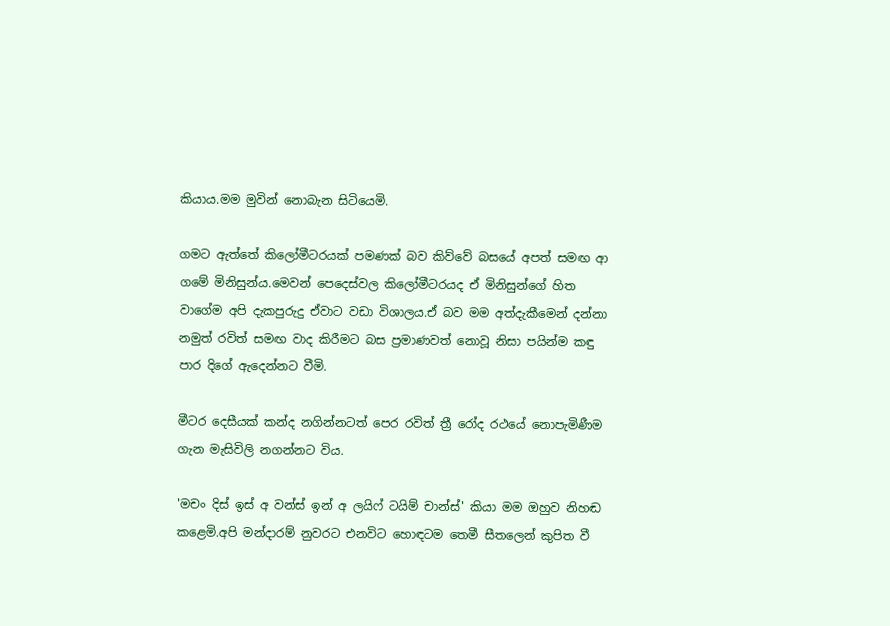කියාය.මම මුවින් නොබැන සිටියෙමි.

ගමට ඇත්තේ කිලෝමීටරයක් පමණක් බව කිව්වේ බසයේ අපත් සමඟ ආ ගමේ මිනිසුන්ය.මෙවන් පෙදෙස්වල කිලෝමීටරයද ඒ මිනිසුන්ගේ හිත වාගේම අපි දැකපුරුදු ඒවාට වඩා විශාලය.ඒ බව මම අත්දැකීමෙන් දන්නා නමුත් රවිත් සමඟ වාද කිරීමට බස ප්‍රමාණවත් නොවූ නිසා පයින්ම කඳු පාර දිගේ ඇදෙන්නට වීමි.

මීටර දෙසීයක් කන්ද නගින්නටත් පෙර රවිත් ත්‍රී රෝද රථයේ නොපැමිණීම ගැන මැසිවිලි නගන්නට විය.

'මචං දිස් ඉස් අ වන්ස් ඉන් අ ලයිෆ් ටයිම් චාන්ස්' කියා මම ඔහුව නිහඬ කළෙමි.අපි මන්දාරම් නුවරට එනවිට හොඳටම තෙමී සීතලෙන් කුපිත වී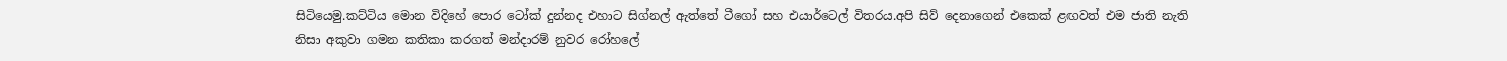සිටියෙමු.කට්ටිය මොන විදිහේ පොර ටෝක් දුන්නද එහාට සිග්නල් ඇත්තේ ටීගෝ සහ එයාර්ටෙල් විතරය.අපි සිව් දෙනාගෙන් එකෙක් ළඟවත් එම ජාති නැති නිසා අකුවා ගමන කතිකා කරගත් මන්දාරම් නුවර රෝහලේ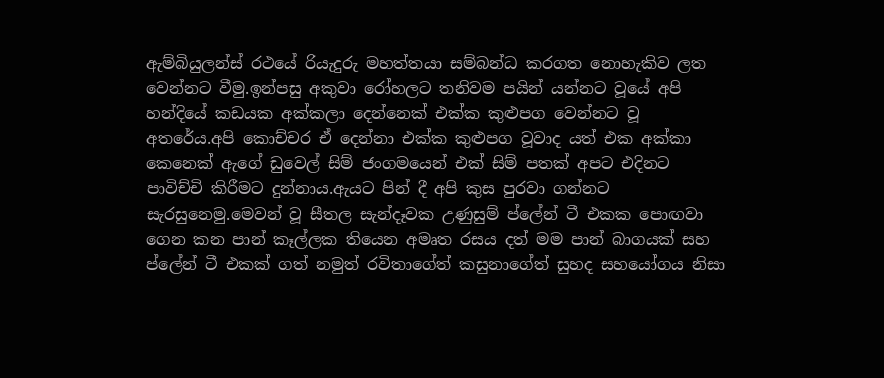ඇම්බියුලන්ස් රථයේ රියැදුරු මහත්තයා සම්බන්ධ කරගත නොහැකිව ලත වෙන්නට වීමු.ඉන්පසු අකුවා රෝහලට තනිවම පයින් යන්නට වූයේ අපි හන්දියේ කඩයක අක්කලා දෙන්නෙක් එක්ක කුළුපග වෙන්නට වූ අතරේය.අපි කොච්චර ඒ දෙන්නා එක්ක කුළුපග වූවාද යත් එක අක්කා කෙනෙක් ඇගේ ඩුවෙල් සිම් ජංගමයෙන් එක් සිම් පතක් අපට එදිනට පාවිච්චි කිරීමට දුන්නාය.ඇයට පින් දී අපි කුස පුරවා ගන්නට සැරසුනෙමු.මෙවන් වූ සීතල සැන්දෑවක උණුසුම් ප්ලේන් ටී එකක පොඟවා ගෙන කන පාන් කෑල්ලක තියෙන අමෘත රසය දත් මම පාන් බාගයක් සහ ප්ලේන් ටී එකක් ගත් නමුත් රවිතාගේත් කසුනාගේත් සුහද සහයෝගය නිසා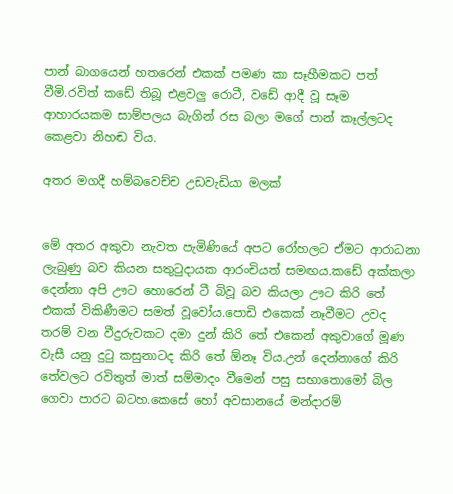පාන් බාගයෙන් හතරෙන් එකක් පමණ කා සෑහීමකට පත් වීමි.රවිත් කඩේ තිබූ එළවලු රොටී, වඩේ ආදී වූ සෑම ආහාරයකම සාම්පලය බැගින් රස බලා මගේ පාන් කෑල්ලටද කෙළවා නිහඬ විය.

අතර මගදී හම්බවෙච්ච උඩවැඩියා මලක්


මේ අතර අකුවා නැවත පැමිණියේ අපට රෝහලට ඒමට ආරාධනා ලැබුණු බව කියන සතුටුදායක ආරංචියත් සමඟය.කඩේ අක්කලා දෙන්නා අපි ඌට හොරෙන් ටී බිවූ බව කියලා ඌට කිරි තේ එකක් විකිණීමට සමත් වූවෝය.පොඩි එකෙක් නෑවීමට උවද තරම් වන වීදුරුවකට දමා දුන් කිරි තේ එකෙන් අකුවාගේ මූණ වැසී යනු දුටු කසුනාටද කිරි තේ ඕනෑ විය.උන් දෙන්නාගේ කිරි තේවලට රවිතුත් මාත් සම්මාදං වීමෙන් පසු සභාතොමෝ බිල ගෙවා පාරට බටහ.කෙසේ හෝ අවසානයේ මන්දාරම්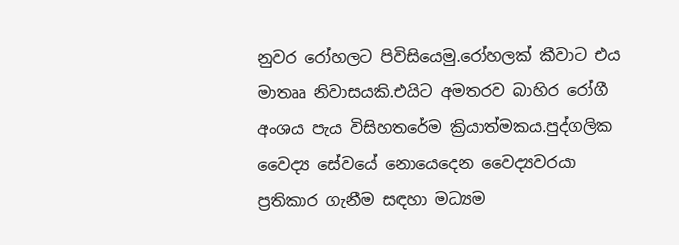නුවර රෝහලට පිවිසියෙමු.රෝහලක් කීවාට එය මාතෲ නිවාසයකි.එයිට අමතරව බාහිර රෝගී අංශය පැය විසිහතරේම ක්‍රියාත්මකය.පුද්ගලික වෛද්‍ය සේවයේ නොයෙදෙන වෛද්‍යවරයා ප්‍රතිකාර ගැනීම සඳහා මධ්‍යම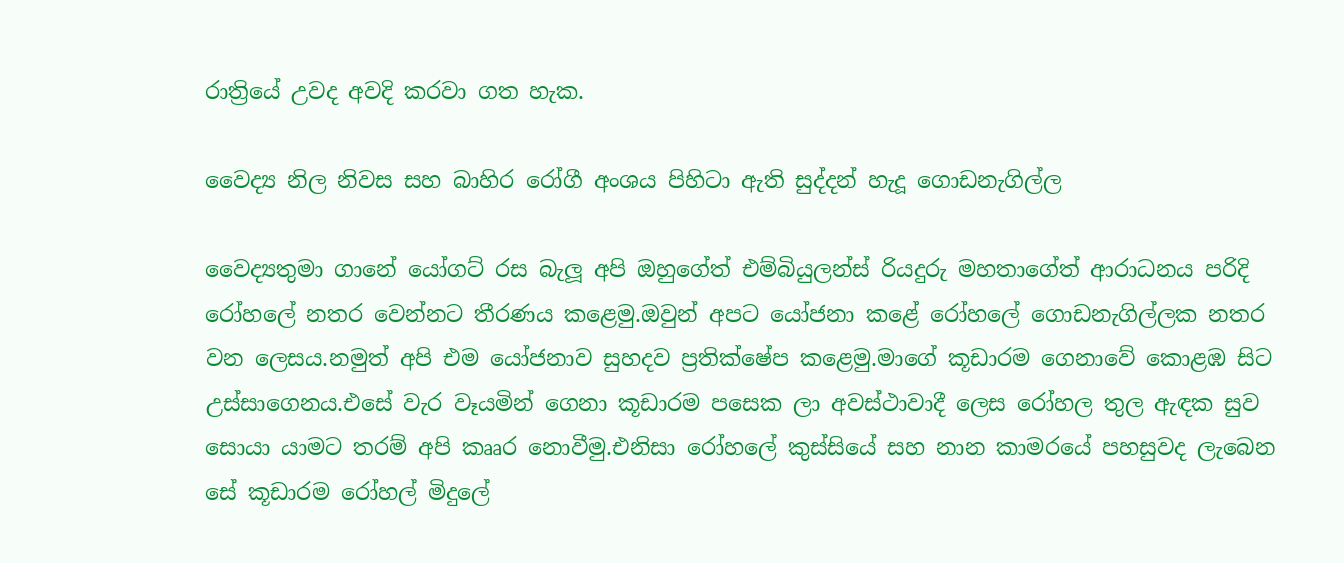රාත්‍රියේ උවද අවදි කරවා ගත හැක.

වෛද්‍ය නිල නිවස සහ බාහිර රෝගී අංශය පිහිටා ඇති සුද්දන් හැදූ ගොඩනැගිල්ල

වෛද්‍යතුමා ගානේ යෝගට් රස බැලූ අපි ඔහුගේත් එම්බියුලන්ස් රියදුරු මහතාගේත් ආරාධනය පරිදි රෝහලේ නතර වෙන්නට තීරණය කළෙමු.ඔවුන් අපට යෝජනා කළේ රෝහලේ ගොඩනැගිල්ලක නතර වන ලෙසය.නමුත් අපි එම යෝජනාව සුහදව ප්‍රතික්ෂේප කළෙමු.මාගේ කූඩාරම ගෙනාවේ කොළඹ සිට උස්සාගෙනය.එසේ වැර වෑයමින් ගෙනා කූඩාරම පසෙක ලා අවස්ථාවාදී ලෙස රෝහල තුල ඇඳක සුව සොයා යාමට තරම් අපි කෲර නොවීමු.එනිසා රෝහලේ කුස්සියේ සහ නාන කාමරයේ පහසුවද ලැබෙන සේ කූඩාරම රෝහල් මිදුලේ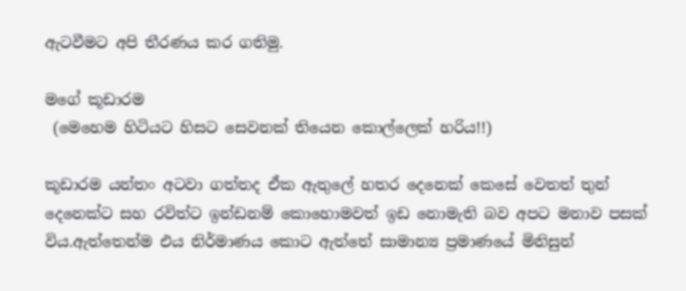ඇටවීමට අපි තීරණය කර ගතිමු.

මගේ කූඩාරම
 (මෙහෙම හිටියට හිසට සෙවනක් තියෙන කොල්ලෙක් හරිය!!)

කූඩාරම යන්තං අටවා ගත්තද ඒක ඇතුලේ හතර දෙනෙක් කෙසේ වෙතත් තුන් දෙනෙක්ට සහ රවිත්ට ඉන්ඩනම් කොහොමවත් ඉඩ නොමැති බව අපට මනාව පසක් විය.ඇත්තෙන්ම එය නිර්මාණය කොට ඇත්තේ සාමාන්‍ය ප්‍රමාණයේ මිනිසුන්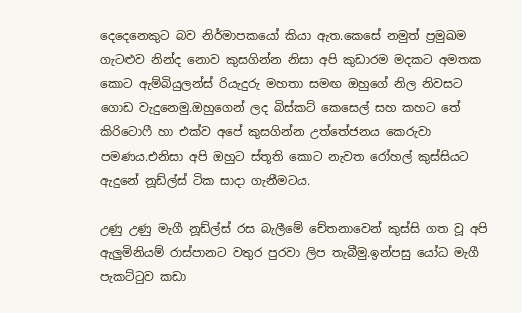දෙදෙනෙකුට බව නිර්මාපකයෝ කියා ඇත.කෙසේ නමුත් ප්‍රමුඛම ගැටළුව නින්ද නොව කුසගින්න නිසා අපි කුඩාරම මදකට අමතක කොට ඇම්බියුලන්ස් රියැදුරු මහතා සමඟ ඔහුගේ නිල නිවසට ගොඩ වැදුනෙමු.ඔහුගෙන් ලද බිස්කට් කෙසෙල් සහ කහට තේ කිරිටොෆී හා එක්ව අපේ කුසගින්න උත්තේජනය කෙරුවා පමණය.එනිසා අපි ඔහුට ස්තූති කොට නැවත රෝහල් කුස්සියට ඇදුනේ නූඩ්ල්ස් ටික සාදා ගැනීමටය.

උණු උණු මැගී නූඩ්ල්ස් රස බැලීමේ චේතනාවෙන් කුස්සි ගත වූ අපි ඇලුමිනියම් රාස්පානට වතුර පුරවා ලිප තැබීමු.ඉන්පසු යෝධ මැගී පැකට්ටුව කඩා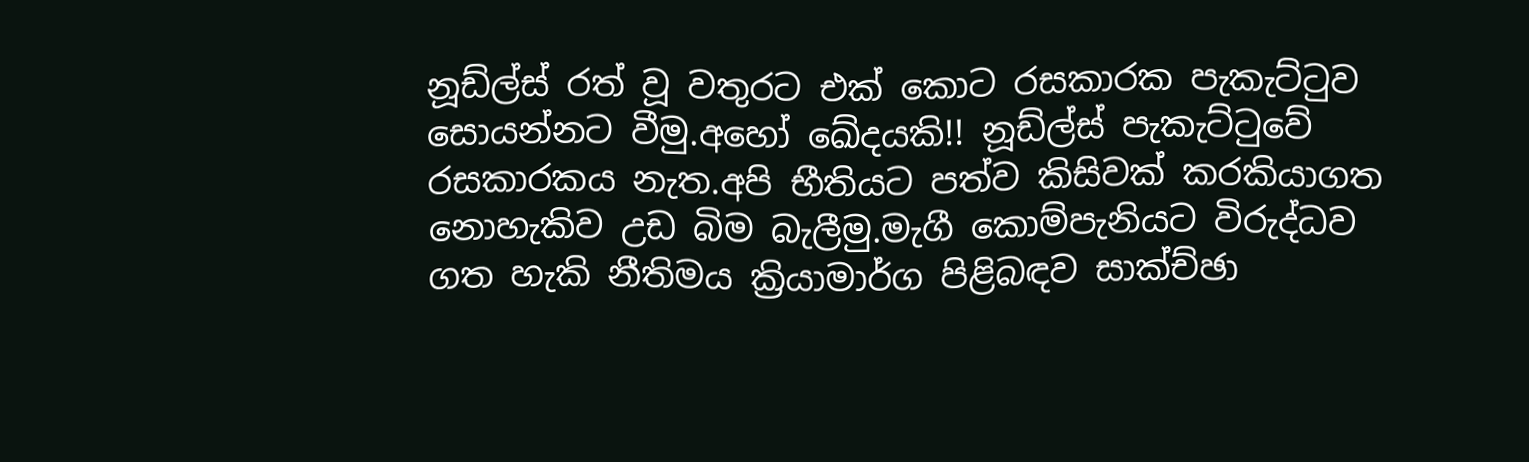නූඩ්ල්ස් රත් වූ වතුරට එක් කොට රසකාරක පැකැට්ටුව සොයන්නට වීමු.අහෝ ඛේදයකි!! නූඩ්ල්ස් පැකැට්ටුවේ රසකාරකය නැත.අපි භීතියට පත්ව කිසිවක් කරකියාගත නොහැකිව උඩ බිම බැලීමු.මැගී කොම්පැනියට විරුද්ධව ගත හැකි නීතිමය ක්‍රියාමාර්ග පිළිබඳව සාක්ච්ඡා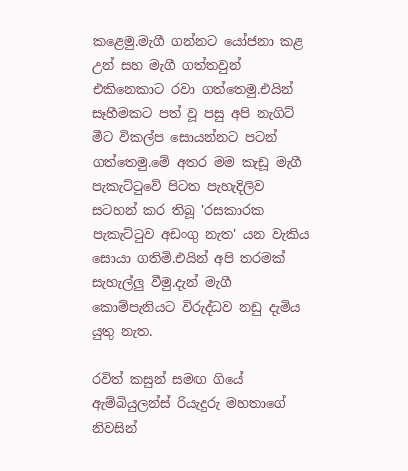කළෙමු.මැගී ගන්නට යෝජනා කළ උන් සහ මැගී ගත්තවුන් එකිනෙකාට රවා ගත්තෙමු.එයින් සෑහීමකට පත් වූ පසු අපි නැගිට් මීට විකල්ප සොයන්නට පටන් ගත්තෙමු.මේ අතර මම කැඩූ මැගී පැකැට්ටුවේ පිටත පැහැදිලිව සටහන් කර තිබූ 'රසකාරක පැකැට්ටුව අඩංගු නැත' යන වැකිය සොයා ගතිමි.එයින් අපි තරමක් සැහැල්ලු වීමු.දැන් මැගී කොම්පැනියට විරුද්ධව නඩු දැමිය යුතු නැත.

රවිත් කසුන් සමඟ ගියේ ඇම්බියුලන්ස් රියැදුරු මහතාගේ නිවසින්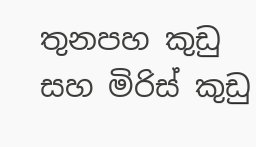තුනපහ කුඩු සහ මිරිස් කුඩු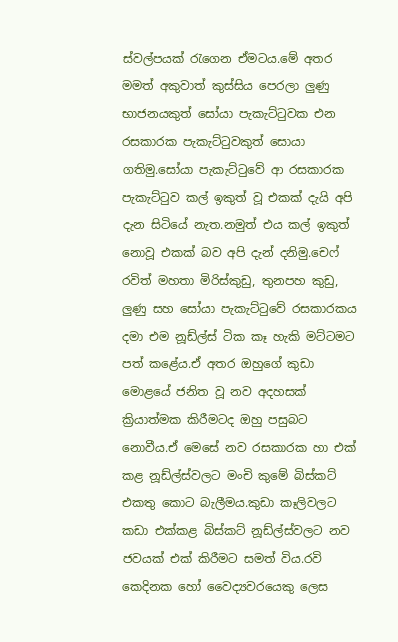ස්වල්පයක් රැගෙන ඒමටය.මේ අතර මමත් අකුවාත් කුස්සිය පෙරලා ලුණු භාජනයකුත් සෝයා පැකැට්ටුවක එන රසකාරක පැකැට්ටුවකුත් සොයා ගතිමු.සෝයා පැකැට්ටුවේ ආ රසකාරක පැකැට්ටුව කල් ඉකුත් වූ එකක් දැ‍යි අපි දැන සිටියේ නැත.නමුත් එය කල් ඉකුත් නොවූ එකක් බව අපි දැන් දනිමු.චෙෆ් රවිත් මහතා මිරිස්කුඩු, තුනපහ කුඩු, ලුණු සහ සෝයා පැකැට්ටුවේ රසකාරකය දමා එම නූඩ්ල්ස් ටික කෑ හැකි මට්ටමට පත් කළේය.ඒ අතර ඔහුගේ කුඩා මොළයේ ජනිත වූ නව අදහසක් ක්‍රියාත්මක කිරීමටද ඔහු පසුබට නොවීය.ඒ මෙසේ නව රසකාරක හා එක් කළ නූඩ්ල්ස්වලට මංචි කුමේ බිස්කට් එකතු කොට බැලීමය.කුඩා කෑලිවලට කඩා එක්කළ බිස්කට් නූඩ්ල්ස්වලට නව ජවයක් එක් කිරීමට සමත් විය.රවි කෙදිනක හෝ වෛද්‍යවරයෙකු ලෙස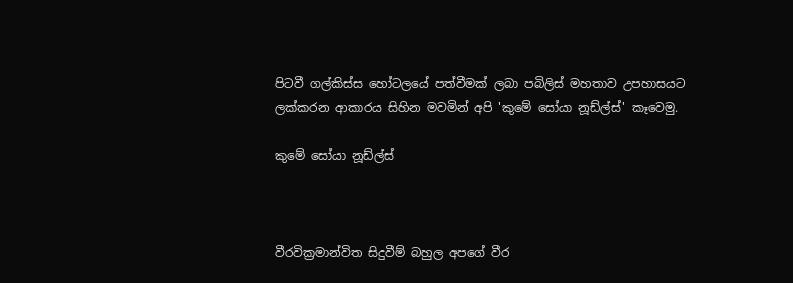පිටවී ගල්කිස්ස හෝටලයේ පත්වීමක් ලබා පබිලිස් මහතාව උපහාසයට ලක්කරන ආකාරය සිහින මවමින් අපි 'කුමේ සෝයා නූඩ්ල්ස්' කෑවෙමු.

කුමේ සෝයා නූඩ්ල්ස්



වීරවික්‍රමාන්විත සිදුවීම් බහුල අපගේ වීර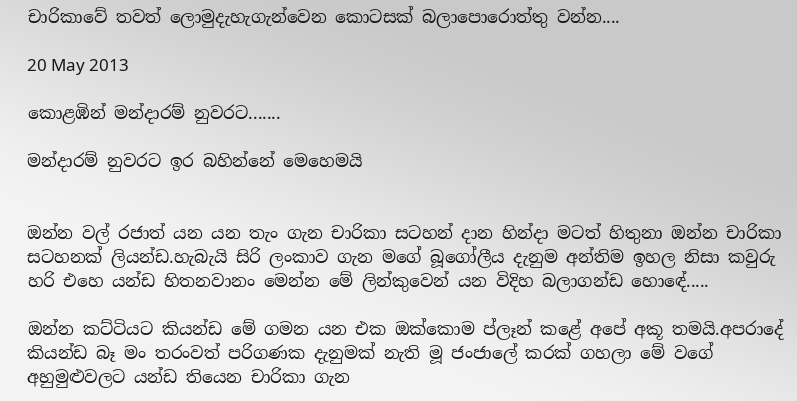චාරිකාවේ තවත් ලොමුදැහැගැන්වෙන කොටසක් බලාපොරොත්තු වන්න....

20 May 2013

කොළඹින් මන්දාරම් නුවරට.......

මන්දාරම් නුවරට ඉර බහින්නේ මෙහෙමයි


ඔන්න වල් රජාත් යන යන තැං ගැන චාරිකා සටහන් දාන හින්දා මටත් හිතුනා ඔන්න චාරිකා සටහනක් ලියන්ඩ.හැබැයි සිරි ලංකාව ගැන මගේ බූගෝලීය දැනුම අන්තිම ඉහල නිසා කවුරු හරි එහෙ යන්ඩ හිතනවානං මෙන්න මේ ලින්කුවෙන් යන විදිහ බලාගන්ඩ හොඳේ.....

ඔන්න කට්ටියට කියන්ඩ මේ ගමන යන එක ඔක්කොම ප්ලෑන් කළේ අපේ අකූ තමයි.අපරාදේ කියන්ඩ බෑ මං තරංවත් පරිගණක දැනුමක් නැති මූ ජංජාලේ කරක් ගහලා මේ වගේ අහුමුළුවලට යන්ඩ තියෙන චාරිකා ගැන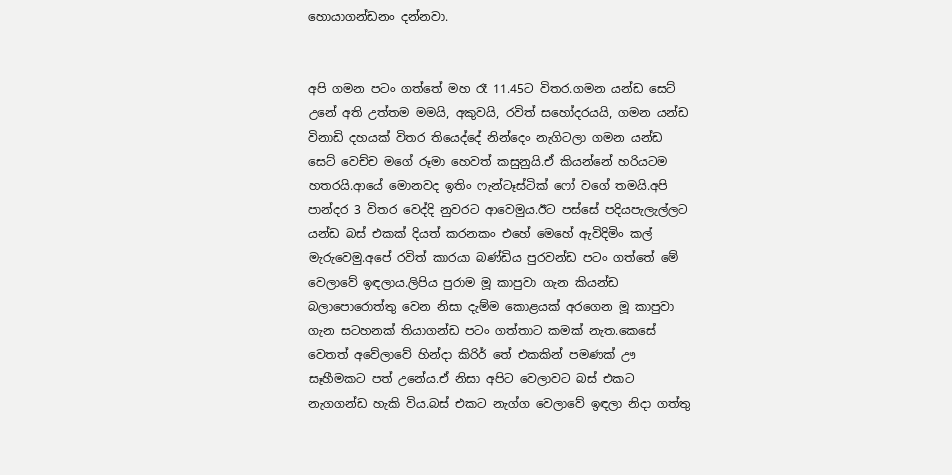හොයාගන්ඩනං දන්නවා.


අපි ගමන පටං ගත්තේ මහ රෑ 11.45ට විතර.ගමන යන්ඩ සෙට් උනේ අති උත්තම මමයි, අකුවයි, රවිත් සහෝදරයයි, ගමන යන්ඩ විනාඩි දහයක් විතර තියෙද්දේ නින්දෙං නැගිටලා ගමන යන්ඩ සෙට් වෙච්ච මගේ රූමා හෙවත් කසුනුයි.ඒ කියන්නේ හරියටම හතරයි.ආයේ මොනවද ඉතිං ෆැන්ටෑස්ටික් ෆෝ වගේ තමයි.අපි පාන්දර 3 විතර වෙද්දි නුවරට ආවෙමුය.ඊට පස්සේ පදියපැලැල්ලට යන්ඩ බස් එකක් දියත් කරනකං එහේ මෙහේ ඇවිදිමිං කල් මැරුවෙමු.අපේ රවිත් කාරයා බණ්ඩිය පුරවන්ඩ පටං ගත්තේ මේ වෙලාවේ ඉඳලාය.ලිපිය පුරාම මූ කාපුවා ගැන කියන්ඩ බලාපොරොත්තු වෙන නිසා දැම්ම කොළයක් අරගෙන මූ කාපුවා ගැන සටහනක් තියාගන්ඩ පටං ගත්තාට කමක් නැත.කෙසේ වෙතත් අවේලාවේ හින්දා කිරිර් තේ එකකින් පමණක් ඌ සෑහීමකට පත් උනේය.ඒ නිසා අපිට වෙලාවට බස් එකට නැගගන්ඩ හැකි විය.බස් එකට නැග්ග වෙලාවේ ඉඳලා නිදා ගත්තු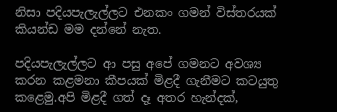නිසා පදියපැලැල්ලට එනකං ගමන් විස්තරයක් කියන්ඩ මම දන්නේ නැත.

පදියපැලැල්ලට ආ පසු අපේ ගමනට අවශ්‍ය කරන කළමනා කීපයක් මිළදී ගැනීමට කටයුතු කළෙමු.අපි මිළදී ගත් දෑ අතර හැන්දක්,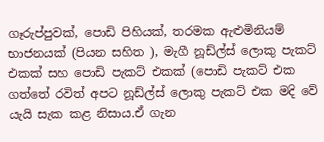ගෑරුප්පුවක්, පොඩි පිහියක්, තරමක ඇළුමිනියම් භාජනයක් (පියන සහිත ), මැගී නූඩ්ල්ස් ලොකු පැකට් එකක් සහ පොඩි පැකට් එකක් (පොඩි පැකට් එක ගත්තේ රවිත් අපට නූඩ්ල්ස් ලොකු පැකට් එක මදි වේ යැයි සැක කළ නිසාය.ඒ ගැන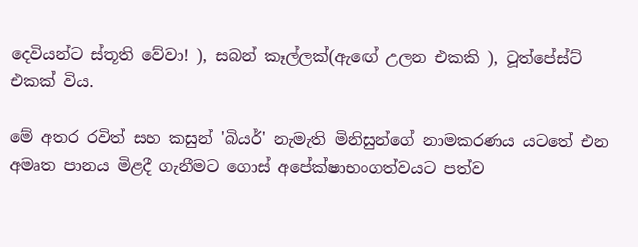දෙවියන්ට ස්තූති වේවා! ), සබන් කෑල්ලක්(ඇඟේ උලන එකකි ), ටූත්පේස්ට් එකක් විය.

මේ අතර රවිත් සහ කසුන් 'බියර්' නැමැති මිනිසුන්ගේ නාමකරණය යටතේ එන අමෘත පානය මිළදී ගැනීමට ගොස් අපේක්ෂාභංගත්වයට පත්ව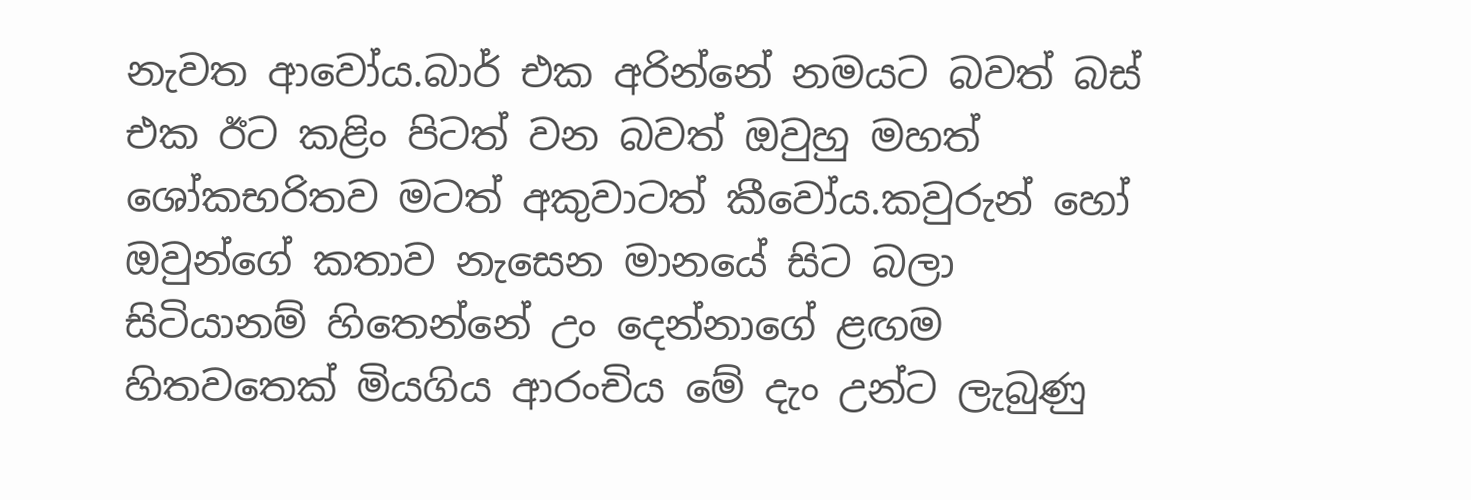නැවත ආවෝය.බාර් එක අරින්නේ නමයට බවත් බස් එක ඊට කළිං පිටත් වන බවත් ඔවුහු මහත් ශෝකභරිතව මටත් අකුවාටත් කීවෝය.කවුරුන් හෝ ඔවුන්ගේ කතාව නැසෙන මානයේ සිට බලා සිටියානම් හිතෙන්නේ උං දෙන්නාගේ ළඟම හිතවතෙක් මියගිය ආරංචිය මේ දැං උන්ට ලැබුණු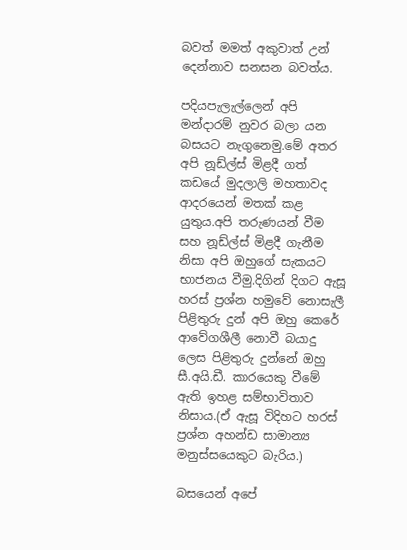බවත් මමත් අකුවාත් උන් දෙන්නාව සනසන බවත්ය.

පදියපැලැල්ලෙන් අපි මන්දාරම් නුවර බලා යන බසයට නැගුනෙමු.මේ අතර අපි නූඩ්ල්ස් මිළදී ගත් කඩයේ මුදලාලි මහතාවද ආදරයෙන් මතක් කළ යුතුය.අපි තරුණයන් වීම සහ නූඩ්ල්ස් මිළදී ගැනීම නිසා අපි ඔහුගේ සැකයට භාජනය වීමු.දිගින් දිගට ඇසූ හරස් ප්‍රශ්න හමුවේ නොසැලී පිළිතුරු දුන් අපි ඔහු කෙරේ ආවේගශීලී නොවී බයාදු ලෙස පිළිතුරු දුන්නේ ඔහු සී.අයි.ඩී. කාරයෙකු වීමේ ඇති ඉහළ සම්භාවිතාව නිසාය.(ඒ ඇසූ විදිහට හරස් ප්‍රශ්න අහන්ඩ සාමාන්‍ය මනුස්සයෙකුට බැරිය.)

බසයෙන් අපේ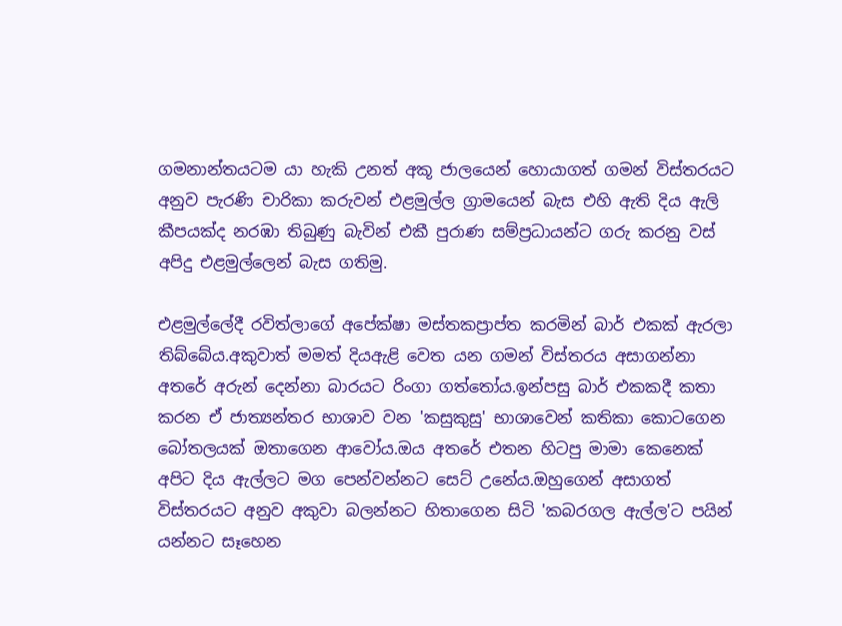ගමනාන්තයටම යා හැකි උනත් අකූ ජාලයෙන් හොයාගත් ගමන් විස්තරයට අනුව පැරණි චාරිකා කරුවන් එළමුල්ල ග්‍රාමයෙන් බැස එහි ඇති දිය ඇලි කීපයක්ද නරඹා තිබුණු බැවින් එකී පුරාණ සම්ප්‍රධායන්ට ගරු කරනු වස් අපිදු එළමුල්ලෙන් බැස ගතිමු.

එළමුල්ලේදී රවිත්ලාගේ අපේක්ෂා මස්තකප්‍රාප්ත කරමින් බාර් එකක් ඇරලා තිබ්බේය.අකුවාත් මමත් දියඇළි වෙත යන ගමන් විස්තරය අසාගන්නා අතරේ අරුන් දෙන්නා බාරයට රිංගා ගත්තෝය.ඉන්පසු බාර් එකකදී කතා කරන ඒ ජාත්‍යන්තර භාශාව වන 'කසුකුසු' භාශාවෙන් කතිකා කොටගෙන බෝතලයක් ඔතාගෙන ආවෝය.ඔය අතරේ එතන හිටපු මාමා කෙනෙක් අපිට දිය ඇල්ලට මග පෙන්වන්නට සෙට් උනේය.ඔහුගෙන් අසාගත් විස්තරයට අනුව අකුවා බලන්නට හිතාගෙන සිටි 'කබරගල ඇල්ල'ට පයින් යන්නට සෑහෙන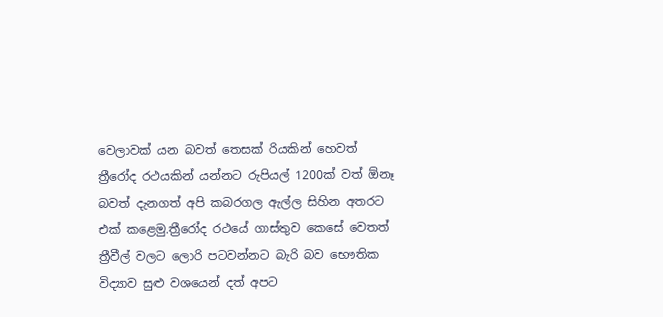වෙලාවක් යන බවත් තෙසක් රියකින් හෙවත් ත්‍රීරෝද රථයකින් යන්නට රුපියල් 1200ක් වත් ඕනෑ බවත් දැනගත් අපි කබරගල ඇල්ල සිහින අතරට එක් කළෙමු.ත්‍රීරෝද රථයේ ගාස්තුව කෙසේ වෙතත් ත්‍රීවීල් වලට ලොරි පටවන්නට බැරි බව භෞතික විද්‍යාව සුළු වශයෙන් දත් අපට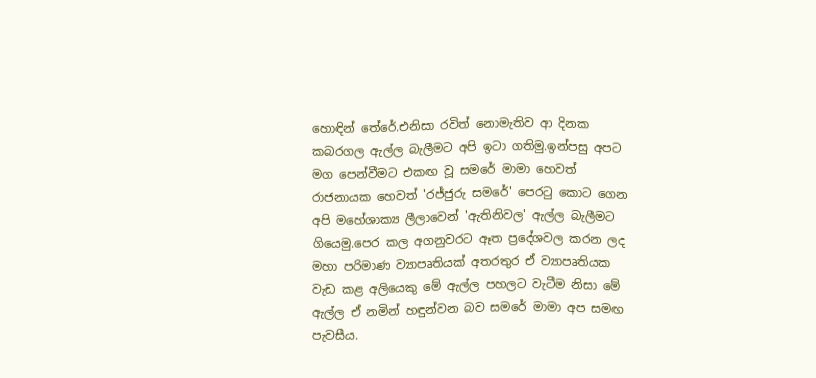හොඳින් තේරේ.එනිසා රවිත් නොමැතිව ආ දිනක කබරගල ඇල්ල බැලීමට අපි ඉටා ගතිමු.ඉන්පසු අපට මග පෙන්වීමට එකඟ වූ සමරේ මාමා හෙවත් රාජනායක හෙවත් 'රජ්ජුරු සමරේ' පෙරටු කොට ගෙන අපි මහේශාක්‍ය ලීලාවෙන් 'ඇතිනිවල' ඇල්ල බැලීමට ගියෙමු.පෙර කල අගනුවරට ඈත ප්‍රදේශවල කරන ලද මහා පරිමාණ ව්‍යාපෘතියක් අතරතුර ඒ ව්‍යාපෘතියක වැඩ කළ අලියෙකු මේ ඇල්ල පහලට වැටීම නිසා මේ ඇල්ල ඒ නමින් හඳුන්වන බව සමරේ මාමා අප සමඟ පැවසීය.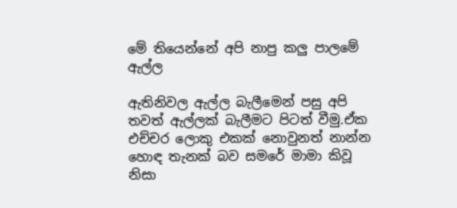මේ තියෙන්නේ අපි නාපු කලු පාලමේ ඇල්ල

ඇතිනිවල ඇල්ල බැලීමෙන් පසු අපි තවත් ඇල්ලක් බැලීමට පිටත් වීමු.ඒක එච්චර ලොකු එකක් නොවුනත් නාන්න හොඳ තැනක් බව සමරේ මාමා කිවූ නිසා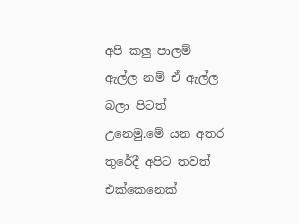අපි කලු පාලම් ඇල්ල නම් ඒ ඇල්ල බලා පිටත් උනෙමු.මේ යන අතර තුරේදී අපිට තවත් එක්කෙනෙක්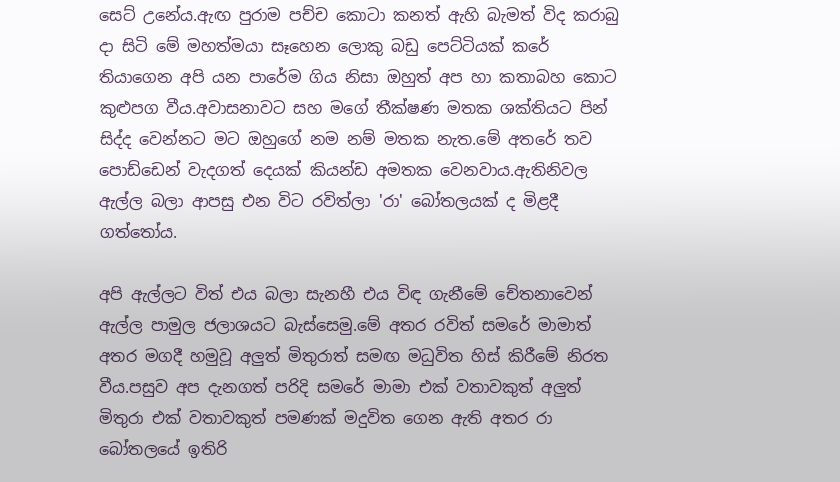සෙට් උනේය.ඇඟ පුරාම පච්ච කොටා කනත් ඇහි බැමත් විද කරාබු දා සිටි මේ මහත්මයා සෑහෙන ලොකු බඩු පෙට්ටියක් කරේ තියාගෙන අපි යන පාරේම ගිය නිසා ඔහුත් අප හා කතාබහ කොට කුළුපග වීය.අවාසනාවට සහ මගේ තීක්ෂණ මතක ශක්තියට පින් සිද්ද වෙන්නට මට ඔහුගේ නම නම් මතක නැත.මේ අතරේ තව පොඩ්ඩෙන් වැදගත් දෙයක් කියන්ඩ අමතක වෙනවාය.ඇතිනිවල ඇල්ල බලා ආපසු එන විට රවිත්ලා 'රා' බෝතලයක් ද මිළදී ගත්තෝය.

අපි ඇල්ලට විත් එය බලා සැනහී එය විඳ ගැනීමේ චේතනාවෙන් ඇල්ල පාමුල ජලාශයට බැස්සෙමු.මේ අතර රවිත් සමරේ මාමාත් අතර මගදී හමුවූ අලුත් මිතුරාත් සමඟ මධුවිත හිස් කිරීමේ නිරත වීය.පසුව අප දැනගත් පරිදි සමරේ මාමා එක් වතාවකුත් අලුත් මිතුරා එක් වතාවකුත් පමණක් මදුවිත ගෙන ඇති අතර රා බෝතලයේ ඉතිරි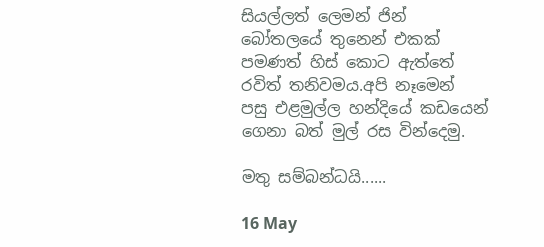සියල්ලත් ලෙමන් ජින් බෝතලයේ තුනෙන් එකක් පමණත් හිස් කොට ඇත්තේ රවිත් තනිවමය.අපි නෑමෙන් පසු එළමුල්ල හන්දියේ කඩයෙන් ගෙනා බත් මුල් රස වින්දෙමු.

මතු සම්බන්ධයි......

16 May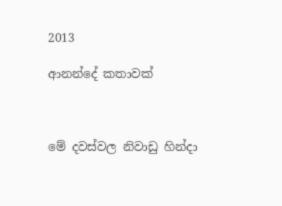2013

ආනන්දේ කතාවක්



මේ දවස්වල නිවාඩු හින්දා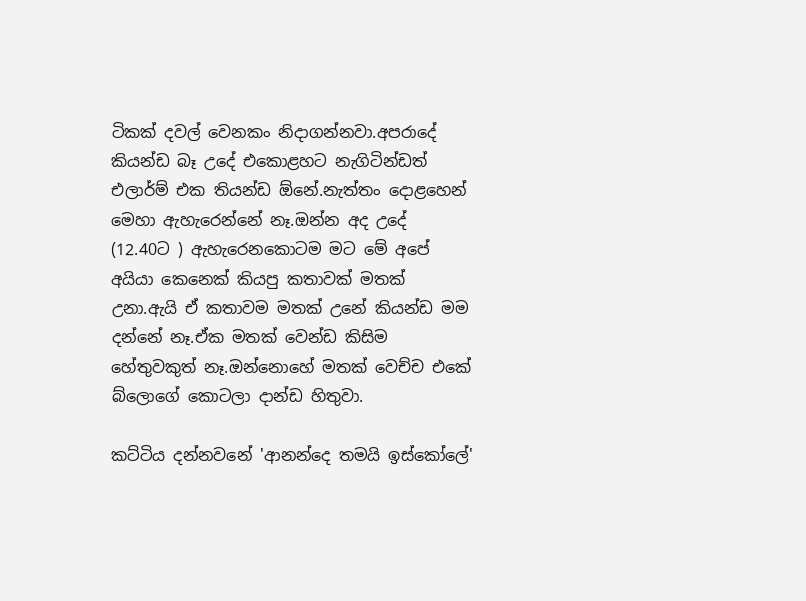ටිකක් දවල් වෙනකං නිදාගන්නවා.අපරාදේ කියන්ඩ බෑ උදේ එකොළහට නැගිටින්ඩත් එලාර්ම් එක තියන්ඩ ඕනේ.නැත්තං දොළහෙන් මෙහා ඇහැරෙන්නේ නෑ.ඔන්න අද උදේ (12.40ට ) ඇහැරෙනකොටම මට මේ අපේ අයියා කෙනෙක් කියපු කතාවක් මතක් උනා.ඇයි ඒ කතාවම මතක් උනේ කියන්ඩ මම දන්නේ නෑ.ඒක මතක් වෙන්ඩ කිසිම හේතුවකුත් නෑ.ඔන්නොහේ මතක් වෙච්ච එකේ බ්ලොගේ කොටලා දාන්ඩ හිතුවා.

කට්ටිය දන්නවනේ 'ආනන්දෙ තමයි ඉස්කෝලේ'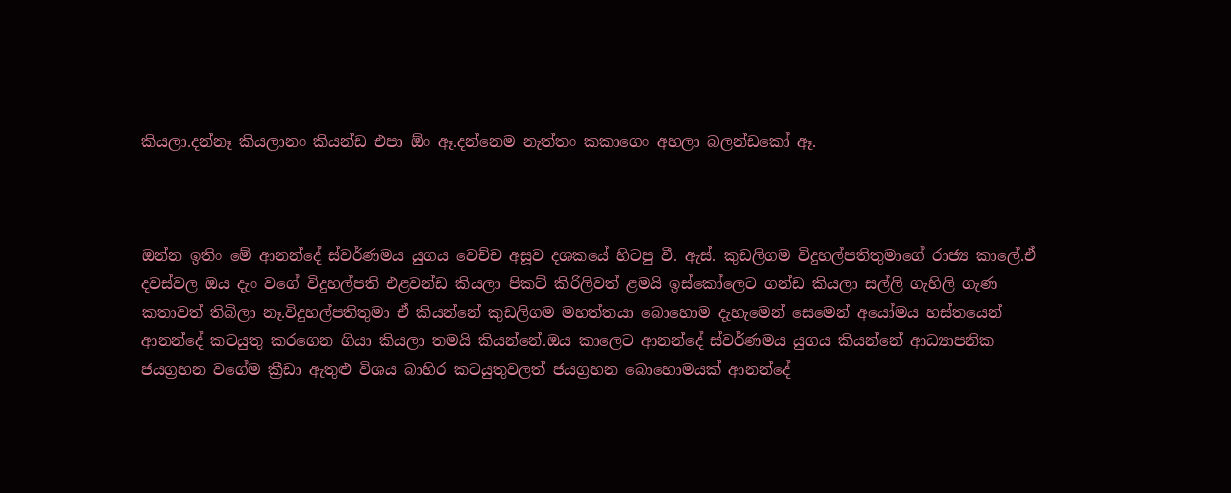කියලා.දන්නෑ කියලානං කියන්ඩ එපා ඕං ඈ.දන්නෙම නැත්තං කකාගෙං අහලා බලන්ඩකෝ ඈ.



ඔන්න ඉතිං මේ ආනන්දේ ස්වර්ණමය යුගය වෙච්ච අසූව දශකයේ හිටපු වී. ඇස්. කුඩලිගම විදුහල්පතිතුමාගේ රාජ්‍ය කාලේ.ඒ දවස්වල ඔය දැං වගේ විදුහල්පති එළවන්ඩ කියලා පිකට් කිරිලිවත් ළමයි ඉස්කෝලෙට ගන්ඩ කියලා සල්ලි ගැහිලි ගැණ කතාවත් තිබිලා නෑ.විදුහල්පතිතුමා ඒ කියන්නේ කුඩලිගම මහත්තයා බොහොම දැහැමෙන් සෙමෙන් අයෝමය හස්තයෙන් ආනන්දේ කටයුතු කරගෙන ගියා කියලා තමයි කියන්නේ.ඔය කාලෙට ආනන්දේ ස්වර්ණමය යුගය කියන්නේ ආධ්‍යාපනික ජයග්‍රහන වගේම ක්‍රීඩා ඇතුළු විශය බාහිර කටයුතුවලත් ජයග්‍රහන බොහොමයක් ආනන්දේ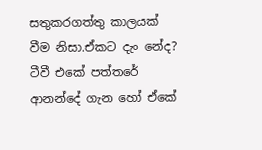සතුකරගත්තු කාලයක් වීම නිසා.ඒකට දැං නේද? ටීවී එකේ පත්තරේ ආනන්දේ ගැන හෝ ඒකේ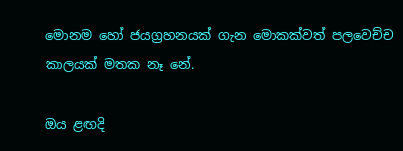මොනම හෝ ජයග්‍රහනයක් ගැන මොකක්වත් පලවෙච්ච කාලයක් මතක නෑ නේ.

ඔය ළඟදි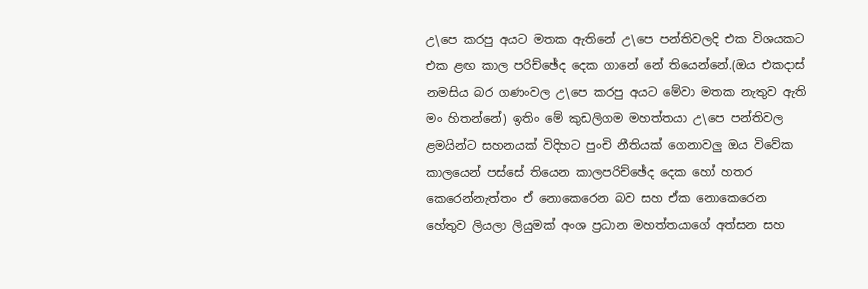උ\පෙ කරපු අයට මතක ඇතිනේ උ\පෙ පන්තිවලදි එක විශයකට එක ළඟ කාල පරිච්ඡේද දෙක ගානේ නේ තියෙන්නේ.(ඔය එකදාස් නමසිය බර ගණංවල උ\පෙ කරපු අයට මේවා මතක නැතුව ඇති මං හිතන්නේ) ඉතිං මේ කුඩලිගම මහත්තයා උ\පෙ පන්තිවල ළමයින්ට සහනයක් විදිහට පුංචි නීතියක් ගෙනාවලු ඔය විවේක කාලයෙන් පස්සේ තියෙන කාලපරිච්ඡේද දෙක හෝ හතර කෙරෙන්නැත්තං ඒ නොකෙරෙන බව සහ ඒක නොකෙරෙන හේතුව ලියලා ලියුමක් අංශ ප්‍රධාන මහත්තයාගේ අත්සන සහ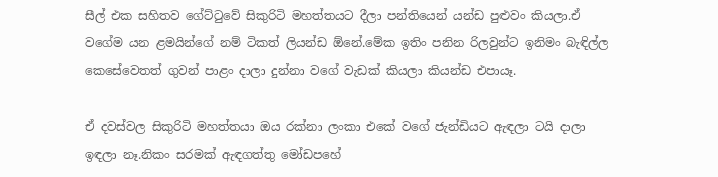සීල් එක සහිතව ගේට්ටුවේ සිකුරිටි මහත්තයට දීලා පන්තියෙන් යන්ඩ පුළුවං කියලා.ඒ වගේම යන ළමයින්ගේ නම් ටිකත් ලියන්ඩ ඕනේ.මේක ඉතිං පනින රිලවුන්ට ඉනිමං බැඳිල්ල කෙසේවෙතත් ගුවන් පාළං දාලා දුන්නා වගේ වැඩක් කියලා කියන්ඩ එපායෑ.

ඒ දවස්වල සිකුරිටි මහත්තයා ඔය රක්නා ලංකා එකේ වගේ ජැන්ඩියට ඇඳලා ටයි දාලා ඉඳලා නෑ.නිකං සරමක් ඇඳගත්තු මෝඩපහේ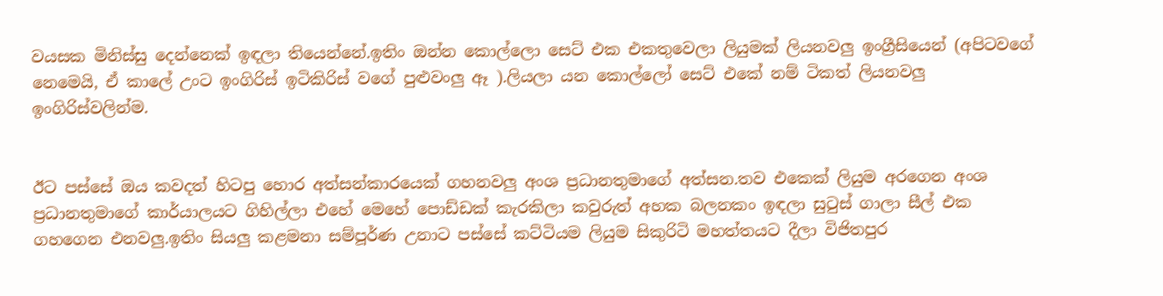වයසක මිනිස්සු දෙන්නෙක් ඉඳලා තියෙන්නේ.ඉතිං ඔන්න කොල්ලො සෙට් එක එකතුවෙලා ලියුමක් ලියනවලු ඉංග්‍රීසියෙන් (අපිටවගේ නෙමෙයි, ඒ කාලේ උංට ඉංගිරිස් ඉටිකිරිස් වගේ පුළුවංලු ඈ ).ලියලා යන කොල්ලෝ සෙට් එකේ නම් ටිකත් ලියනවලු ඉංගිරිස්වලින්ම.


ඊට පස්සේ ඔය කවදත් හිටපු හොර අත්සන්කාරයෙක් ගහනවලු අංශ ප්‍රධානතුමාගේ අත්සන.තව එකෙක් ලියුම අරගෙන අංශ ප්‍රධානතුමාගේ කාර්යාලයට ගිහිල්ලා එහේ මෙහේ පොඩ්ඩක් කැරකිලා කවුරුත් අහක බලනකං ඉඳලා සුටුස් ගාලා සීල් එක ගහගෙන එනවලු.ඉතිං සියලු කළමනා සම්පූර්ණ උනාට පස්සේ කට්ටියම ලියුම සිකුරිටි මහත්තයට දීලා විජිතපුර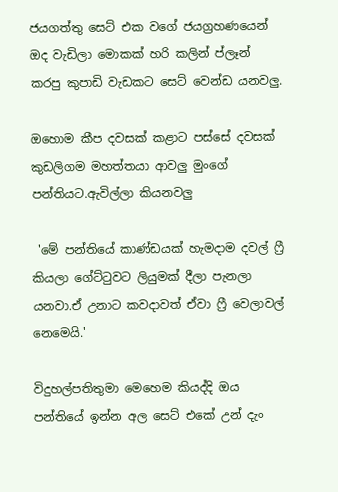ජයගත්තු සෙට් එක වගේ ජයග්‍රහණයෙන් ඔද වැඩිලා මොකක් හරි කලින් ප්ලෑන් කරපු කුපාඩි වැඩකට සෙට් වෙන්ඩ යනවලු.

ඔහොම කීප දවසක් කළාට පස්සේ දවසක් කුඩලිගම මහත්තයා ආවලු මුංගේ පන්තියට.ඇවිල්ලා කියනවලු

 'මේ පන්තියේ කාණ්ඩයක් හැමදාම දවල් ෆ්‍රී කියලා ගේට්ටුවට ලියුමක් දීලා පැනලා යනවා.ඒ උනාට කවදාවත් ඒවා ෆ්‍රී වෙලාවල් නෙමෙයි.'

විදුහල්පතිතුමා මෙහෙම කියද්දි ඔය පන්තියේ ඉන්න අල සෙට් එකේ උන් දැං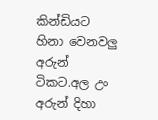කින්ඩියට හිනා වෙනවලු අරුන් ටිකට.අල උං අරුන් දිහා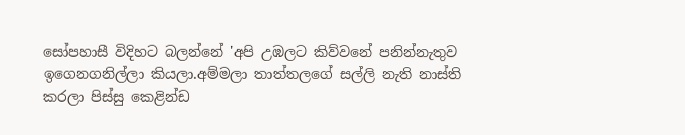සෝපහාසී විදිහට බලන්නේ 'අපි උඹලට කිව්වනේ පනින්නැතුව ඉගෙනගනිල්ලා කියලා.අම්මලා තාත්තලගේ සල්ලි නැති නාස්ති කරලා පිස්සු කෙළින්ඩ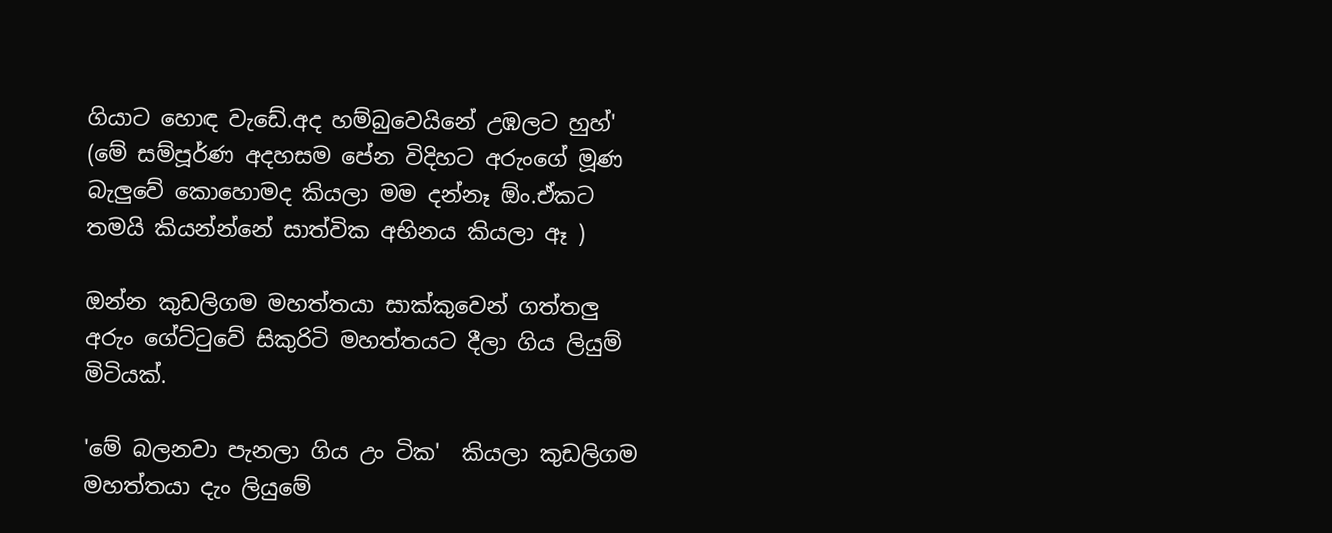ගියාට හොඳ වැඩේ.අද හම්බුවෙයිනේ උඹලට හුහ්' (මේ සම්පූර්ණ අදහසම පේන විදිහට අරුංගේ මූණ බැලුවේ කොහොමද කියලා මම දන්නෑ ඕං.ඒකට තමයි කියන්න්නේ සාත්වික අභිනය කියලා ඈ )

ඔන්න කුඩලිගම මහත්තයා සාක්කුවෙන් ගත්තලු අරුං ගේට්ටුවේ සිකුරිටි මහත්තයට දීලා ගිය ලියුම් මිටියක්.

'මේ බලනවා පැනලා ගිය උං ටික'  කියලා කුඩලිගම මහත්තයා දැං ලියුමේ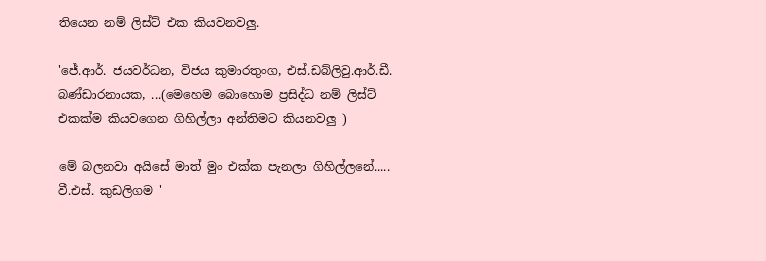තියෙන නම් ලිස්ට් එක කියවනවලු.

'ජේ.ආර්. ජයවර්ධන, විජය කුමාරතුංග, එස්.ඩබ්ලිවු.ආර්.ඩී. බණ්ඩාරනායක, ...(මෙහෙම බොහොම ප්‍රසිද්ධ නම් ලිස්ට් එකක්ම කියවගෙන ගිහිල්ලා අන්තිමට කියනවලු )

මේ බලනවා අයිසේ මාත් මුං එක්ක පැනලා ගිහිල්ලනේ..... වී.එස්. කුඩලිගම '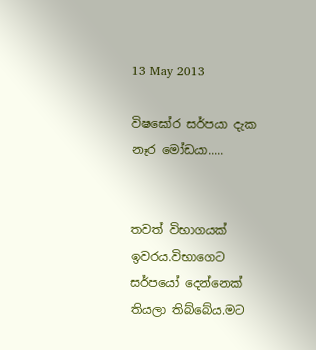13 May 2013

විෂඝෝර සර්පයා දැක නෑර මෝඩයා.....


තවත් විභාගයක් ඉවරය.විභාගෙට සර්පයෝ දෙන්නෙක් තියලා තිබ්බේය.මට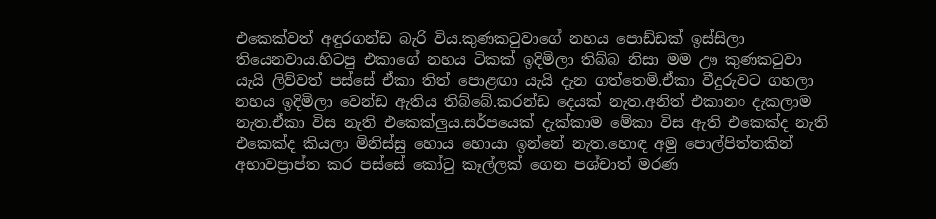එකෙක්වත් අඳුරගන්ඩ බැරි විය.කුණකටුවාගේ නහය පොඩ්ඩක් ඉස්සිලා තියෙනවාය.හිටපු එකාගේ නහය ටිකක් ඉදිමිලා තිබ්බ නිසා මම ඌ කුණකටුවා යැයි ලිව්වත් පස්සේ ඒකා තිත් පොළඟා යැයි දැන ගත්තෙමි.ඒකා වීදුරුවට ගහලා නහය ඉදිමිලා වෙන්ඩ ඇතිය තිබ්බේ.කරන්ඩ දෙයක් නැත.අනිත් එකානං දැකලාම නැත.ඒකා විස නැති එකෙක්ලුය.සර්පයෙක් දැක්කාම මේකා විස ඇති එකෙක්ද නැති එකෙක්ද කියලා මිනිස්සු හොය හොයා ඉන්නේ නැත.හොඳ අමු පොල්පිත්තකින් අභාවප්‍රාප්ත කර පස්සේ කෝටු කෑල්ලක් ගෙන පශ්චාත් මරණ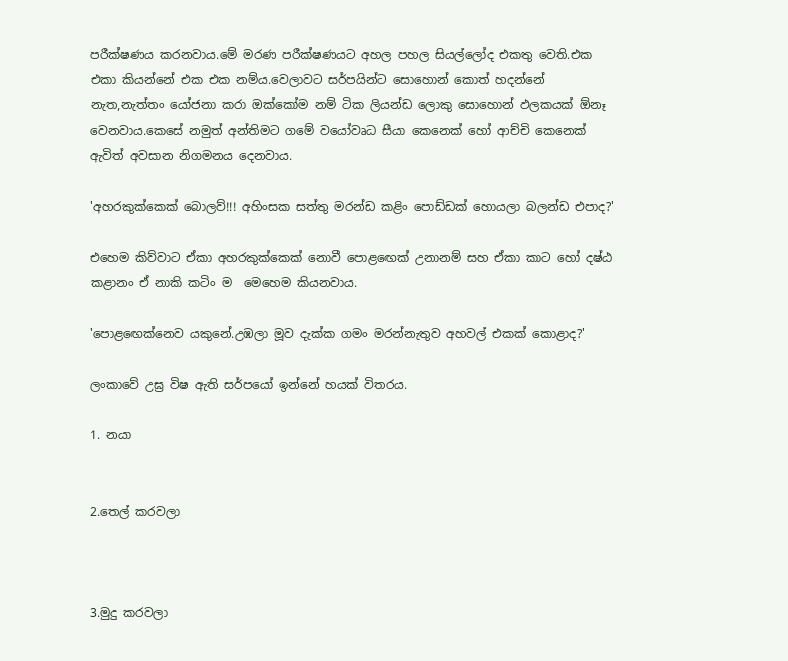පරීක්ෂණය කරනවාය.මේ මරණ පරීක්ෂණයට අහල පහල සියල්ලෝද එකතු වෙති.එක එකා කියන්නේ එක එක නම්ය.වෙලාවට සර්පයින්ට සොහොන් කොත් හදන්නේ නැත,නැත්තං යෝජනා කරා ඔක්කෝම නම් ටික ලියන්ඩ ලොකු සොහොන් ඵලකයක් ඕනෑ වෙනවාය.කෙසේ නමුත් අන්තිමට ගමේ වයෝවෘධ සීයා කෙනෙක් හෝ ආච්චි කෙනෙක් ඇවිත් අවසාන නිගමනය දෙනවාය.

'අහරකුක්කෙක් බොලව්!!! අහිංසක සත්තු මරන්ඩ කළිං පොඩ්ඩක් හොයලා බලන්ඩ එපාද?'

එහෙම කිව්වාට ඒකා අහරකුක්කෙක් නොවී පොළඟෙක් උනානම් සහ ඒකා කාට හෝ දෂ්ඨ කළානං ඒ නාකි කටිං ම  මෙහෙම කියනවාය.

'පොළඟෙක්නෙව යකුනේ.උඹලා මූව දැක්ක ගමං මරන්නැතුව අහවල් එකක් කොළාද?'

ලංකාවේ උඝ්‍ර විෂ ඇති සර්පයෝ ඉන්නේ හයක් විතරය.

1. නයා


2.තෙල් කරවලා



3.මුදු කරවලා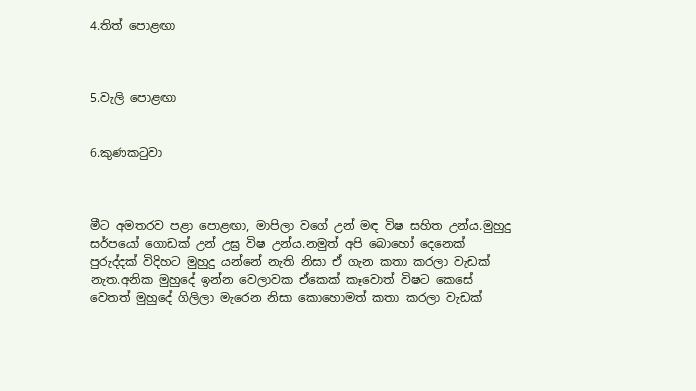4.තිත් පොළඟා



5.වැලි පොළඟා


6.කුණකටුවා



මීට අමතරව පළා පොළඟා, මාපිලා වගේ උන් මඳ විෂ සහිත උන්ය.මුහුදු සර්පයෝ ගොඩක් උන් උඝ්‍ර විෂ උන්ය.නමුත් අපි බොහෝ දෙනෙක් පුරුද්දක් විදිහට මුහුදු යන්නේ නැති නිසා ඒ ගැන කතා කරලා වැඩක් නැත.අනික මුහුදේ ඉන්න වෙලාවක ඒකෙක් කෑවොත් විෂට කෙසේ වෙතත් මුහුදේ ගිලිලා මැරෙන නිසා කොහොමත් කතා කරලා වැඩක්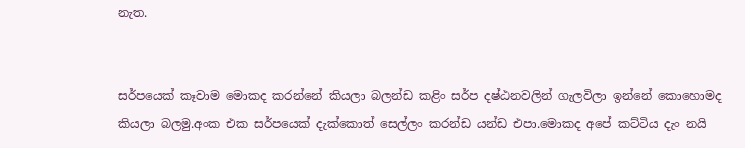නැත.


සර්පයෙක් කෑවාම මොකද කරන්නේ කියලා බලන්ඩ කළිං සර්ප දෂ්ඨනවලින් ගැලවිලා ඉන්නේ කොහොමද කියලා බලමු.අංක එක සර්පයෙක් දැක්කොත් සෙල්ලං කරන්ඩ යන්ඩ එපා.මොකද අපේ කට්ටිය දැං නයි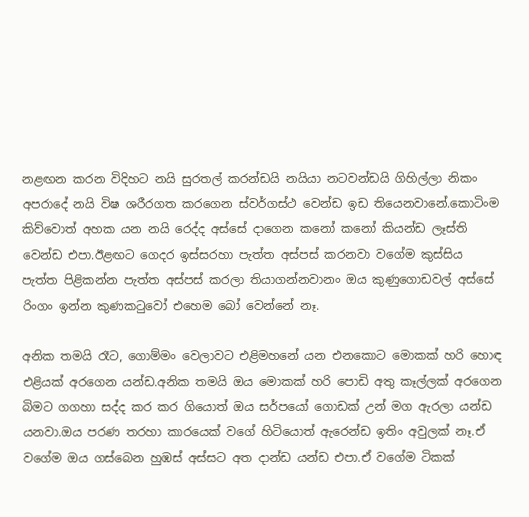නළඟන කරන විදිහට නයි සුරතල් කරන්ඩයි නයියා නටවන්ඩයි ගිහිල්ලා නිකං අපරාදේ නයි විෂ ශරීරගත කරගෙන ස්වර්ගස්ථ වෙන්ඩ ඉඩ තියෙනවානේ.කොටිංම කිව්වොත් අහක යන නයි රෙද්ද අස්සේ දාගෙන කනෝ කනෝ කියන්ඩ ලෑස්ති වෙන්ඩ එපා.ඊළඟට ගෙදර ඉස්සරහා පැත්ත අස්පස් කරනවා වගේම කුස්සිය පැත්ත පිළිකන්න පැත්ත අස්පස් කරලා තියාගන්නවානං ඔය කුණුගොඩවල් අස්සේ රිංගං ඉන්න කුණකටුවෝ එහෙම බෝ වෙන්නේ නෑ.

අනික තමයි රෑට, ගොම්මං වෙලාවට එළිමහනේ යන එනකොට මොකක් හරි හොඳ එළියක් අරගෙන යන්ඩ.අනික තමයි ඔය මොකක් හරි පොඩි අතු කෑල්ලක් අරගෙන බිමට ගගහා සද්ද කර කර ගියොත් ඔය සර්පයෝ ගොඩක් උන් මග ඇරලා යන්ඩ යනවා.ඔය පරණ තරහා කාරයෙක් වගේ හිටියොත් ඇරෙන්ඩ ඉතිං අවුලක් නෑ.ඒ වගේම ඔය ගස්බෙන හුඹස් අස්සට අත දාන්ඩ යන්ඩ එපා.ඒ වගේම ටිකක්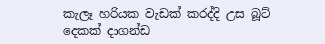කැලෑ හරියක වැඩක් කරද්දි උස බූට් දෙකක් දාගන්ඩ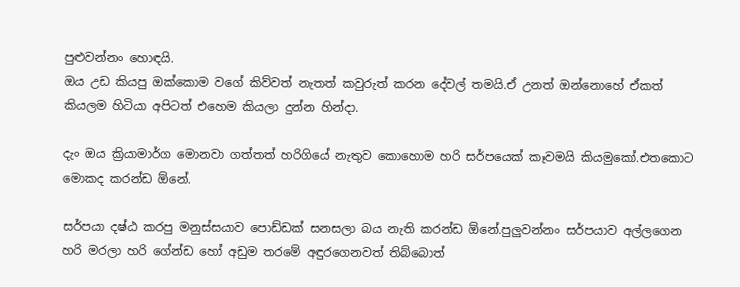පුළුවන්නං හොඳයි.
ඔය උඩ කියපු ඔක්කොම වගේ කිව්වත් නැතත් කවුරුත් කරන දේවල් තමයි.ඒ උනත් ඔන්නොහේ ඒකත් කියලම හිටියා අපිටත් එහෙම කියලා දුන්න හින්දා.

දැං ඔය ක්‍රියාමාර්ග මොනවා ගත්තත් හරිගියේ නැතුව කොහොම හරි සර්පයෙක් කෑවමයි කියමුකෝ.එතකොට මොකද කරන්ඩ ඕනේ.

සර්පයා දෂ්ඨ කරපු මනුස්සයාව පොඩ්ඩක් සනසලා බය නැති කරන්ඩ ඕනේ.පුලුවන්නං සර්පයාව අල්ලගෙන හරි මරලා හරි ගේන්ඩ හෝ අඩුම තරමේ අඳුරගෙනවත් තිබ්බොත්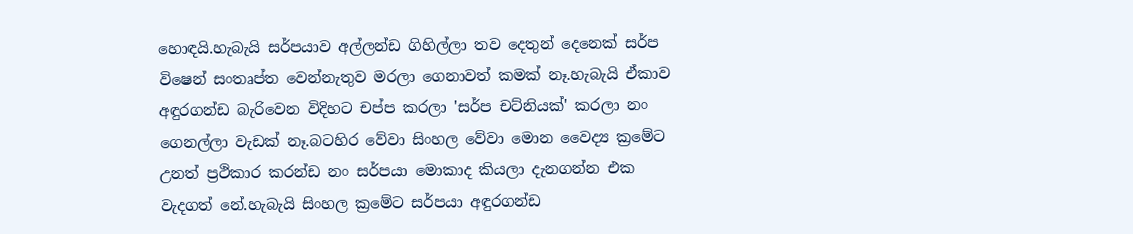හොඳයි.හැබැයි සර්පයාව අල්ලන්ඩ ගිහිල්ලා තව දෙතුන් දෙනෙක් සර්ප විෂෙන් සංතෘප්ත වෙන්නැතුව මරලා ගෙනාවත් කමක් නෑ.හැබැයි ඒකාව අඳුරගන්ඩ බැරිවෙන විදිහට චප්ප කරලා 'සර්ප චට්නියක්' කරලා නං ගෙනල්ලා වැඩක් නෑ.බටහිර වේවා සිංහල වේවා මොන වෛද්‍ය ක්‍රමේට උනත් ප්‍රථිකාර කරන්ඩ නං සර්පයා මොකාද කියලා දැනගන්න එක වැදගත් නේ.හැබැයි සිංහල ක්‍රමේට සර්පයා අඳුරගන්ඩ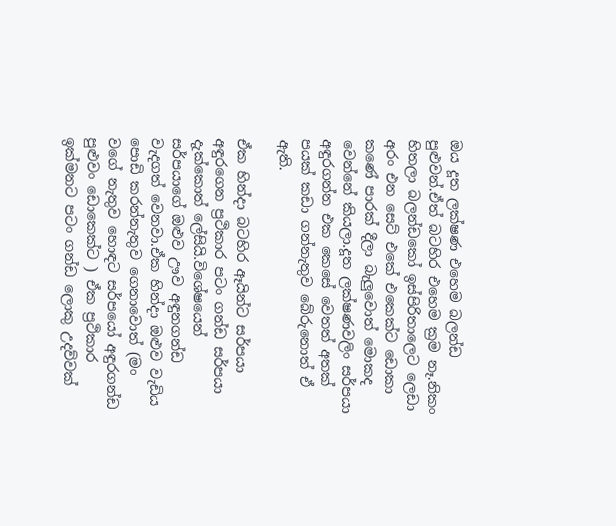ඔය දූත ලක්ෂණ එහෙම බලන්ඩ පුළුවන්.ඒත් බටහිර එහෙම ක්‍රම නෑ.නිකං හිතලා බලන්ඩකෝ ඉස්පිරිතාලෙට ලෙඩා අරං එන සෙට් එකේ එකෙක්ට ඩොකා කණේ පාරක් දීලා බැලුවොත් මොකද වෙන්නේ කියලා.දූත ලක්ෂණවලිං සර්පයා අඳුරගන්න එක කෙසේ වෙතත් අතක් පයක් කඩා ගන්නැතුව බේරුනොත් ඒ ඇති.

ඒක හින්දා බටහිර ඈයින්ට සර්පයා අඳුරගෙන ප්‍රථිකාර පටං ගන්ඩ සර්පයා දැක්කොත් ලේසියි.විශේෂයෙන්  සර්පයාගේ ඔළුව ඌව අඳුනගන්ඩ වැදගත් වෙනවා.ඒක හින්දා ඔළුව වැඩිය පොඩි කරන්නැතුව ගෙනාවොත් (මං වගේ නැතුව හොඳට සර්පයෝ අඳුරගන්ඩ පුළුවං ඩොකෙක්ට ) ඒක ප්‍රථිකාර ඉක්මනට පටං ගන්ඩ ලොකු උදව්වක්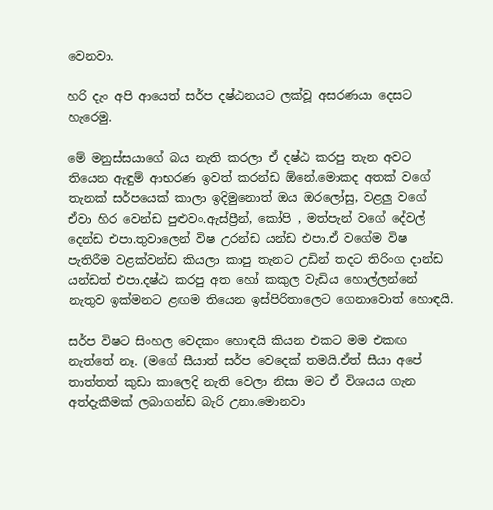වෙනවා.

හරි දැං අපි ආයෙත් සර්ප දෂ්ඨනයට ලක්වූ අසරණයා දෙසට හැරෙමු.

මේ මනුස්සයාගේ බය නැති කරලා ඒ දෂ්ඨ කරපු තැන අවට තියෙන ඇඳුම් ආභරණ ඉවත් කරන්ඩ ඕනේ.මොකද අතක් වගේ තැනක් සර්පයෙක් කාලා ඉදිමුනොත් ඔය ඔරලෝසු, වළලු වගේ ඒවා හිර වෙන්ඩ පුළුවං.ඇස්ප්‍රීන්, කෝපි , මත්පැන් වගේ දේවල් දෙන්ඩ එපා.තුවාලෙන් විෂ උරන්ඩ යන්ඩ එපා.ඒ වගේම විෂ පැතිරීම වළක්වන්ඩ කියලා කාපු තැනට උඩින් තදට තිරිංග දාන්ඩ යන්ඩත් එපා.දෂ්ඨ කරපු අත හෝ කකුල වැඩිය හොල්ලන්නේ නැතුව ඉක්මනට ළඟම තියෙන ඉස්පිරිතාලෙට ගෙනාවොත් හොඳයි.

සර්ප විෂට සිංහල වෙදකං හොඳයි කියන එකට මම එකඟ නැත්තේ නෑ. (මගේ සීයාත් සර්ප වෙදෙක් තමයි.ඒත් සීයා අපේ තාත්තත් කුඩා කාලෙදි නැති වෙලා නිසා මට ඒ විශයය ගැන අත්දැකීමක් ලබාගන්ඩ බැරි උනා.මොනවා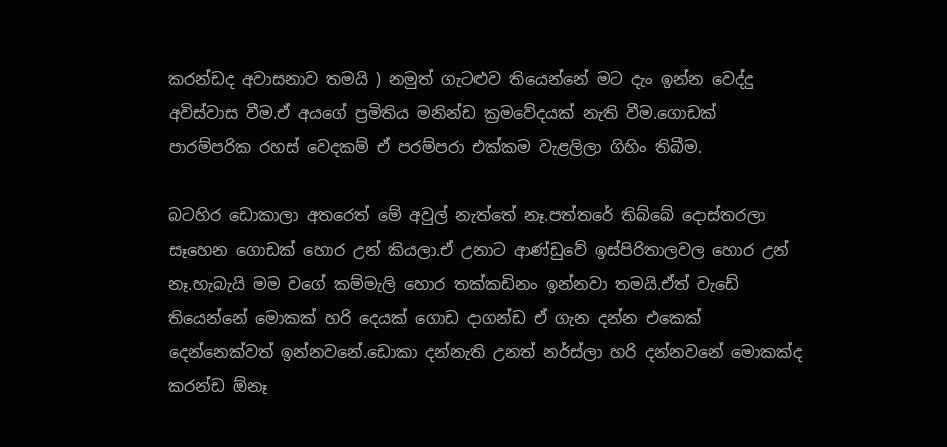කරන්ඩද අවාසනාව තමයි ) නමුත් ගැටළුව තියෙන්නේ මට දැං ඉන්න වෙද්දු අවිස්වාස වීම.ඒ අයගේ ප්‍රමිතිය මනින්ඩ ක්‍රමවේදයක් නැති වීම.ගොඩක් පාරම්පරික රහස් වෙදකම් ඒ පරම්පරා එක්කම වැළලිලා ගිහිං තිබීම.

බටහිර ඩොකාලා අතරෙත් මේ අවුල් නැත්තේ නෑ.පත්තරේ තිබ්බේ දොස්තරලා සෑහෙන ගොඩක් හොර උන් කියලා.ඒ උනාට ආණ්ඩුවේ ඉස්පිරිතාලවල හොර උන් නෑ.හැබැයි මම වගේ කම්මැලි හොර තක්කඩිනං ඉන්නවා තමයි.ඒත් වැඩේ තියෙන්නේ මොකක් හරි දෙයක් ගොඩ දාගන්ඩ ඒ ගැන දන්න එකෙක් දෙන්නෙක්වත් ඉන්නවනේ.ඩොකා දන්නැති උනත් නර්ස්ලා හරි දන්නවනේ මොකක්ද කරන්ඩ ඕනෑ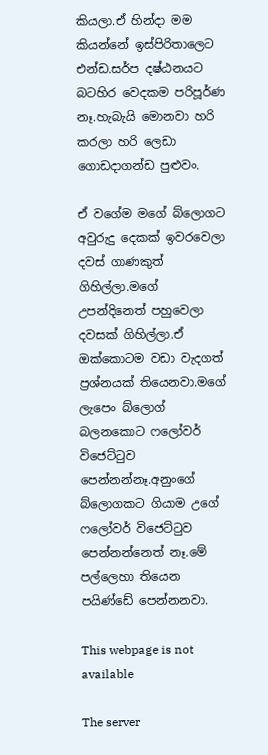කියලා.ඒ හින්දා මම කියන්නේ ඉස්පිරිතාලෙට එන්ඩ.සර්ප දෂ්ඨනයට බටහිර වෙදකම පරිපූර්ණ නෑ.හැබැයි මොනවා හරි කරලා හරි ලෙඩා ගොඩදාගන්ඩ පුළුවං.

ඒ වගේම මගේ බ්ලොගට අවුරුදු දෙකක් ඉවරවෙලා දවස් ගාණකුත් ගිහිල්ලා.මගේ උපන්දිනෙත් පහුවෙලා දවසක් ගිහිල්ලා.ඒ ඔක්කොටම වඩා වැදගත් ප්‍රශ්නයක් තියෙනවා.මගේ ලැපෙං බ්ලොග් බලනකොට ෆලෝවර් විජෙට්ටුව පෙන්නන්නෑ.අනුංගේ බ්ලොගකට ගියාම උගේ ෆලෝවර් විජෙට්ටුව පෙන්නන්නෙත් නෑ.මේ පල්ලෙහා තියෙන පයිණ්ඩේ පෙන්නනවා.

This webpage is not available

The server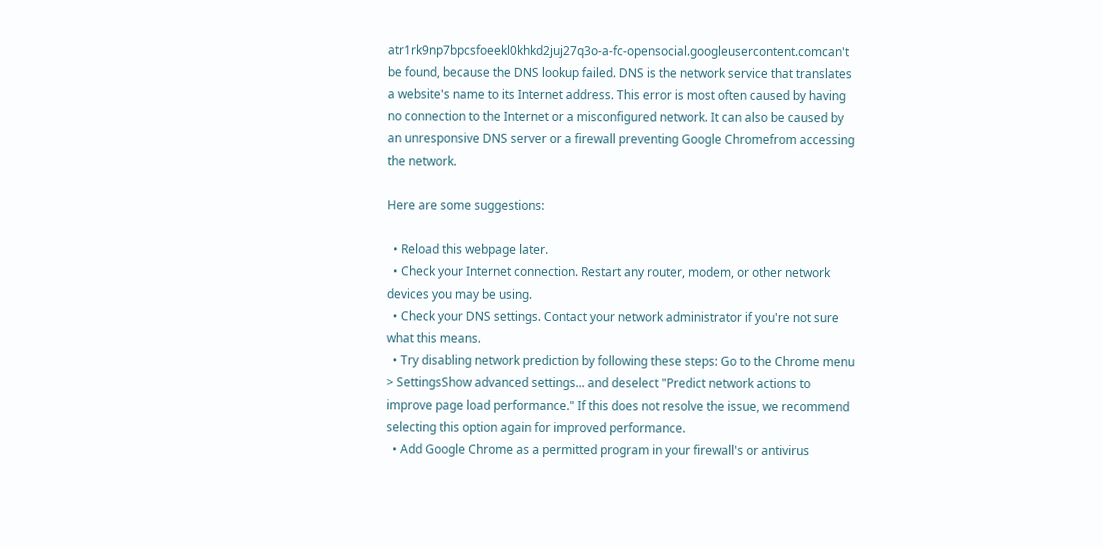atr1rk9np7bpcsfoeekl0khkd2juj27q3o-a-fc-opensocial.googleusercontent.comcan't be found, because the DNS lookup failed. DNS is the network service that translates a website's name to its Internet address. This error is most often caused by having no connection to the Internet or a misconfigured network. It can also be caused by an unresponsive DNS server or a firewall preventing Google Chromefrom accessing the network.

Here are some suggestions:

  • Reload this webpage later.
  • Check your Internet connection. Restart any router, modem, or other network devices you may be using.
  • Check your DNS settings. Contact your network administrator if you're not sure what this means.
  • Try disabling network prediction by following these steps: Go to the Chrome menu > SettingsShow advanced settings... and deselect "Predict network actions to improve page load performance." If this does not resolve the issue, we recommend selecting this option again for improved performance.
  • Add Google Chrome as a permitted program in your firewall's or antivirus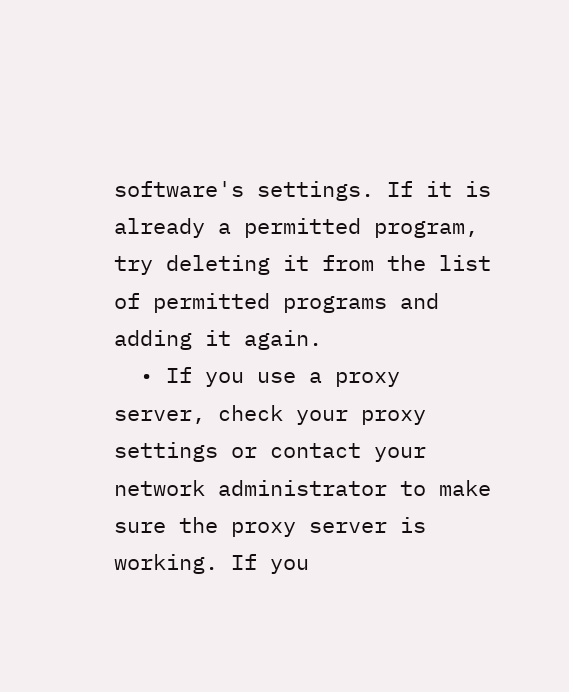software's settings. If it is already a permitted program, try deleting it from the list of permitted programs and adding it again.
  • If you use a proxy server, check your proxy settings or contact your network administrator to make sure the proxy server is working. If you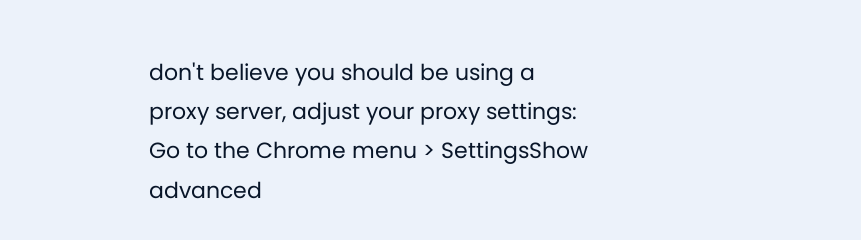don't believe you should be using a proxy server, adjust your proxy settings: Go to the Chrome menu > SettingsShow advanced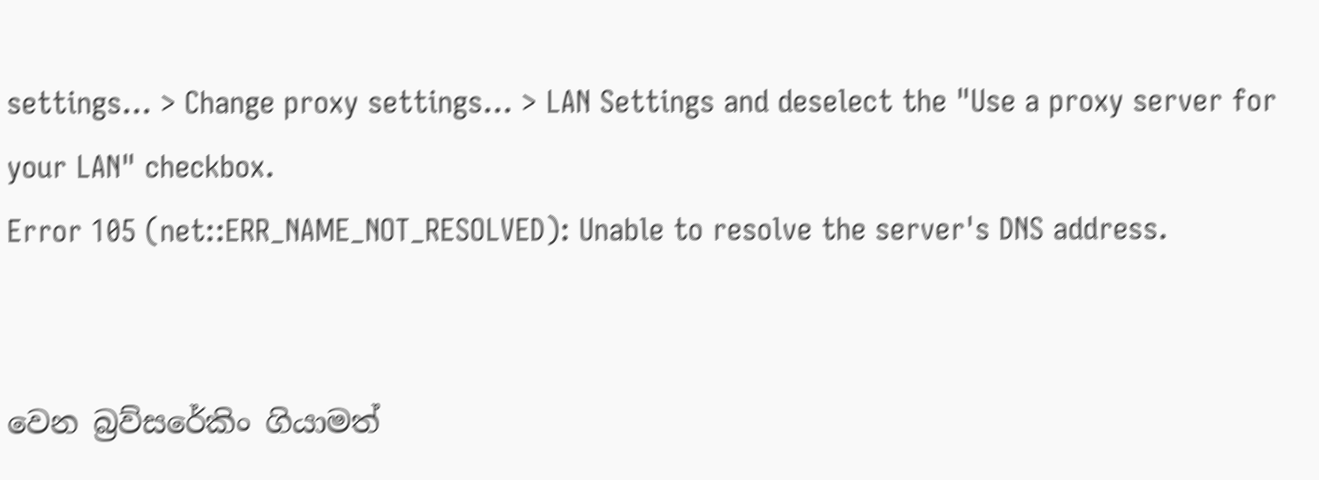settings... > Change proxy settings... > LAN Settings and deselect the "Use a proxy server for your LAN" checkbox.
Error 105 (net::ERR_NAME_NOT_RESOLVED): Unable to resolve the server's DNS address.


වෙන බ්‍රව්සරේකිං ගියාමත්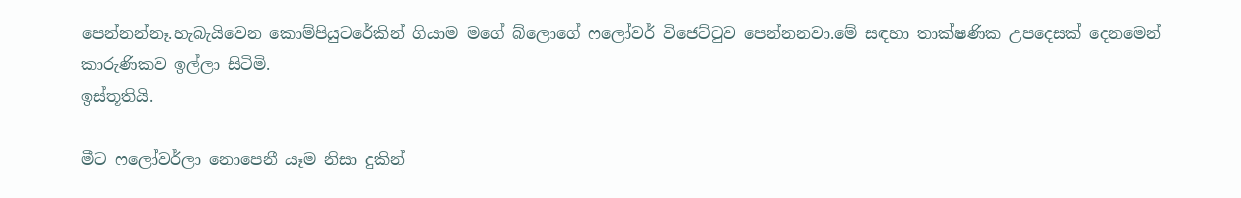පෙන්නන්නෑ.හැබැයිවෙන කොම්පියුටරේකින් ගියාම මගේ බ්ලොගේ ෆලෝවර් විජෙට්ටුව පෙන්නනවා.මේ සඳහා තාක්ෂණික උපදෙසක් දෙනමෙන් කාරුණිකව ඉල්ලා සිටිමි.
ඉස්තූතියි.

මීට ෆලෝවර්ලා නොපෙනී යෑම නිසා දුකින්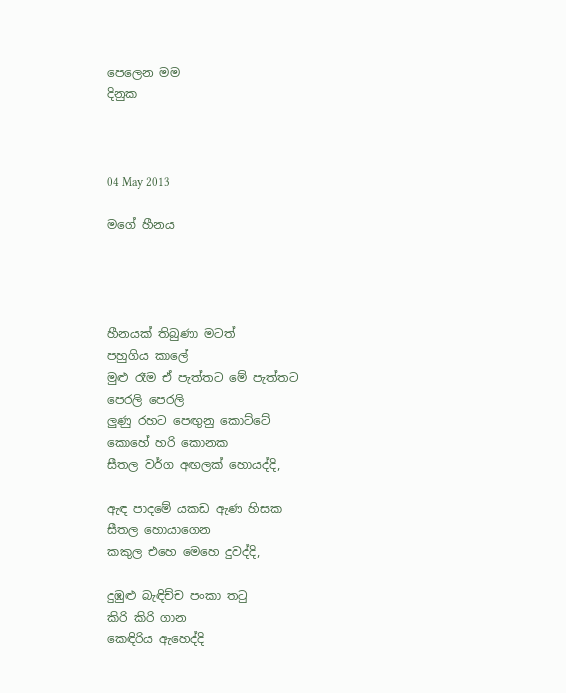පෙලෙන මම
දිනුක



04 May 2013

මගේ හීනය




හීනයක් තිබුණා මටත්
පහුගිය කාලේ
මුළු රෑම ඒ පැත්තට මේ පැත්තට
පෙරලි පෙරලි
ලුණු රහට පෙඟුනු කොට්ටේ
කොහේ හරි කොනක
සීතල වර්ග අඟලක් හොයද්දි,

ඇඳ පාදමේ යකඩ ඇණ හිසක
සීතල හොයාගෙන
කකුල එහෙ මෙහෙ දුවද්දි,

දුඹුළු බැඳිච්ච පංකා තටු
කිරි කිරි ගාන
කෙඳිරිය ඇහෙද්දි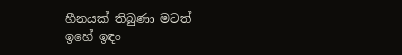හීනයක් තිබුණා මටත්
ඉහේ ඉඳං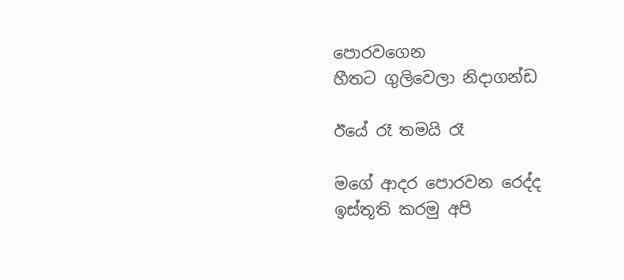පොරවගෙන
හීතට ගුලිවෙලා නිදාගන්ඩ

ඊයේ රෑ තමයි රෑ

මගේ ආදර පොරවන රෙද්ද
ඉස්තූති කරමු අපි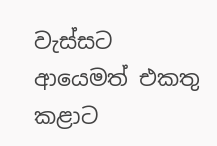වැස්සට
ආයෙමත් එකතු කළාට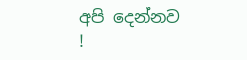අපි දෙන්නව
!